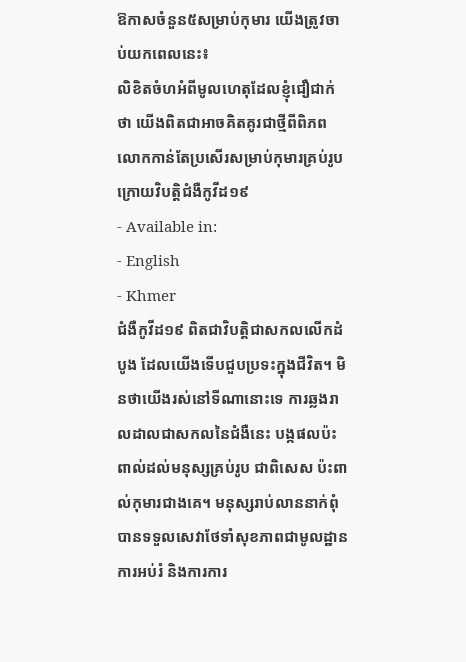ឱកាសចំនួន៥សម្រាប់កុមារ យើងត្រូវចាប់យកពេលនេះ៖
លិខិតចំហអំពីមូលហេតុដែលខ្ញុំជឿជាក់ថា យើងពិតជាអាចគិតគូរជាថ្មីពីពិភពលោកកាន់តែប្រសើរសម្រាប់កុមារគ្រប់រូប ក្រោយវិបត្តិជំងឺកូវីដ១៩
- Available in:
- English
- Khmer
ជំងឺកូវីដ១៩ ពិតជាវិបត្តិជាសកលលើកដំបូង ដែលយើងទើបជួបប្រទះក្នុងជីវិត។ មិនថាយើងរស់នៅទីណានោះទេ ការឆ្លងរាលដាលជាសកលនៃជំងឺនេះ បង្កផលប៉ះពាល់ដល់មនុស្សគ្រប់រូប ជាពិសេស ប៉ះពាល់កុមារជាងគេ។ មនុស្សរាប់លាននាក់ពុំបានទទួលសេវាថែទាំសុខភាពជាមូលដ្ឋាន ការអប់រំ និងការការ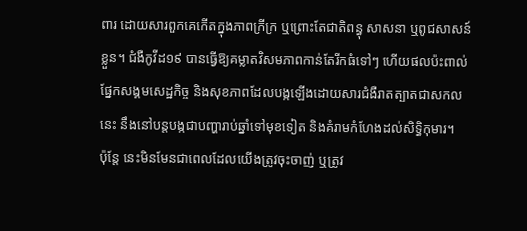ពារ ដោយសារពួកគេកើតក្នុងភាពក្រីក្រ ឬព្រោះតែជាតិពន្ធុ សាសនា ឬពូជសាសន៍ខ្លួន។ ជំងឺកូវីដ១៩ បានធ្វើឱ្យគម្លាតវិសមភាពកាន់តែរីកធំទៅៗ ហើយផលប៉ះពាល់ផ្នែកសង្គមសេដ្ឋកិច្ច និងសុខភាពដែលបង្កឡើងដោយសារជំងឺរាតត្បាតជាសកលនេះ នឹងនៅបន្តបង្កជាបញ្ហារាប់ឆ្នាំទៅមុខទៀត និងគំរាមកំហែងដល់សិទ្ធិកុមារ។
ប៉ុន្តែ នេះមិនមែនជាពេលដែលយើងត្រូវចុះចាញ់ ឬត្រូវ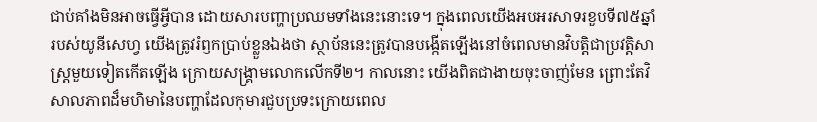ជាប់គាំងមិនអាចធ្វើអ្វីបាន ដោយសារបញ្ហាប្រឈមទាំងនេះនោះទេ។ ក្នុងពេលយើងអបអរសាទរខួបទី៧៥ឆ្នាំរបស់យូនីសេហ្វ យើងត្រូវរំឭកប្រាប់ខ្លួនឯងថា ស្ថាប័ននេះត្រូវបានបង្កើតឡើងនៅចំពេលមានវិបត្តិជាប្រវត្តិសាស្រ្តមួយទៀតកើតឡើង ក្រោយសង្គ្រាមលោកលើកទី២។ កាលនោះ យើងពិតជាងាយចុះចាញ់មែន ព្រោះតែវិសាលភាពដ៏មហិមានៃបញ្ហាដែលកុមារជួបប្រទះក្រោយពេល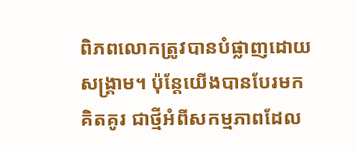ពិភពលោកត្រូវបានបំផ្លាញដោយសង្គ្រាម។ ប៉ុន្តែយើងបានបែរមកគិតគូរ ជាថ្មីអំពីសកម្មភាពដែល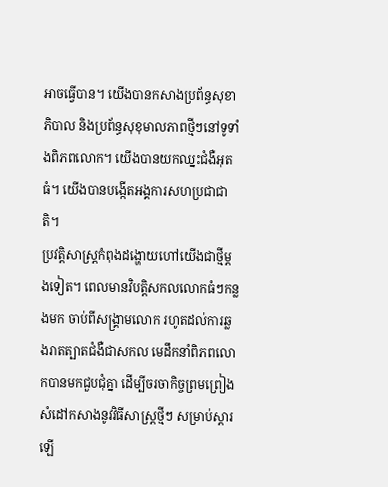អាចធ្វើបាន។ យើងបានកសាងប្រព័ន្ធសុខាភិបាល និងប្រព័ន្ធសុខុមាលភាពថ្មីៗនៅទូទាំងពិភពលោក។ យើងបានយកឈ្នះជំងឺអុតធំ។ យើងបានបង្កើតអង្គការសហប្រជាជាតិ។
ប្រវត្តិសាស្រ្តកំពុងដង្ហោយហៅយើងជាថ្មីម្ដងទៀត។ ពេលមានវិបត្តិសកលលោកធំៗកន្លងមក ចាប់ពីសង្គ្រាមលោក រហូតដល់ការឆ្លងរាតត្បាតជំងឺជាសកល មេដឹកនាំពិភពលោកបានមកជួបជុំគ្នា ដើម្បីចរចាកិច្ចព្រមព្រៀង សំដៅកសាងនូវវិធីសាស្រ្តថ្មីៗ សម្រាប់ស្ដារឡើ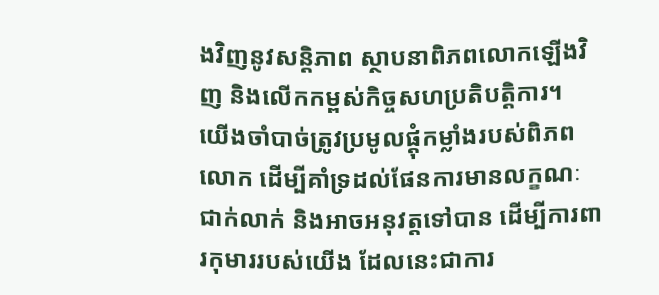ងវិញនូវសន្តិភាព ស្ថាបនាពិភពលោកឡើងវិញ និងលើកកម្ពស់កិច្ចសហប្រតិបត្តិការ។
យើងចាំបាច់ត្រូវប្រមូលផ្ដុំកម្លាំងរបស់ពិភពលោក ដើម្បីគាំទ្រដល់ផែនការមានលក្ខណៈជាក់លាក់ និងអាចអនុវត្តទៅបាន ដើម្បីការពារកុមាររបស់យើង ដែលនេះជាការ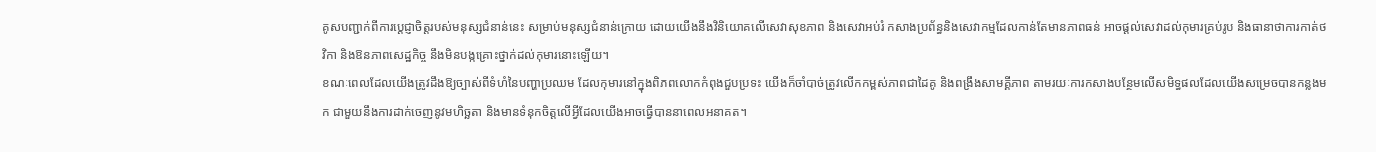គូសបញ្ជាក់ពីការប្ដេជ្ញាចិត្តរបស់មនុស្សជំនាន់នេះ សម្រាប់មនុស្សជំនាន់ក្រោយ ដោយយើងនឹងវិនិយោគលើសេវាសុខភាព និងសេវាអប់រំ កសាងប្រព័ន្ធនិងសេវាកម្មដែលកាន់តែមានភាពធន់ អាចផ្ដល់សេវាដល់កុមារគ្រប់រូប និងធានាថាការកាត់ថវិកា និងឱនភាពសេដ្ឋកិច្ច នឹងមិនបង្កគ្រោះថ្នាក់ដល់កុមារនោះឡើយ។
ខណៈពេលដែលយើងត្រូវដឹងឱ្យច្បាស់ពីទំហំនៃបញ្ហាប្រឈម ដែលកុមារនៅក្នុងពិភពលោកកំពុងជួបប្រទះ យើងក៏ចាំបាច់ត្រូវលើកកម្ពស់ភាពជាដៃគូ និងពង្រឹងសាមគ្គីភាព តាមរយៈការកសាងបន្ថែមលើសមិទ្ធផលដែលយើងសម្រេចបានកន្លងមក ជាមួយនឹងការដាក់ចេញនូវមហិច្ឆតា និងមានទំនុកចិត្តលើអ្វីដែលយើងអាចធ្វើបាននាពេលអនាគត។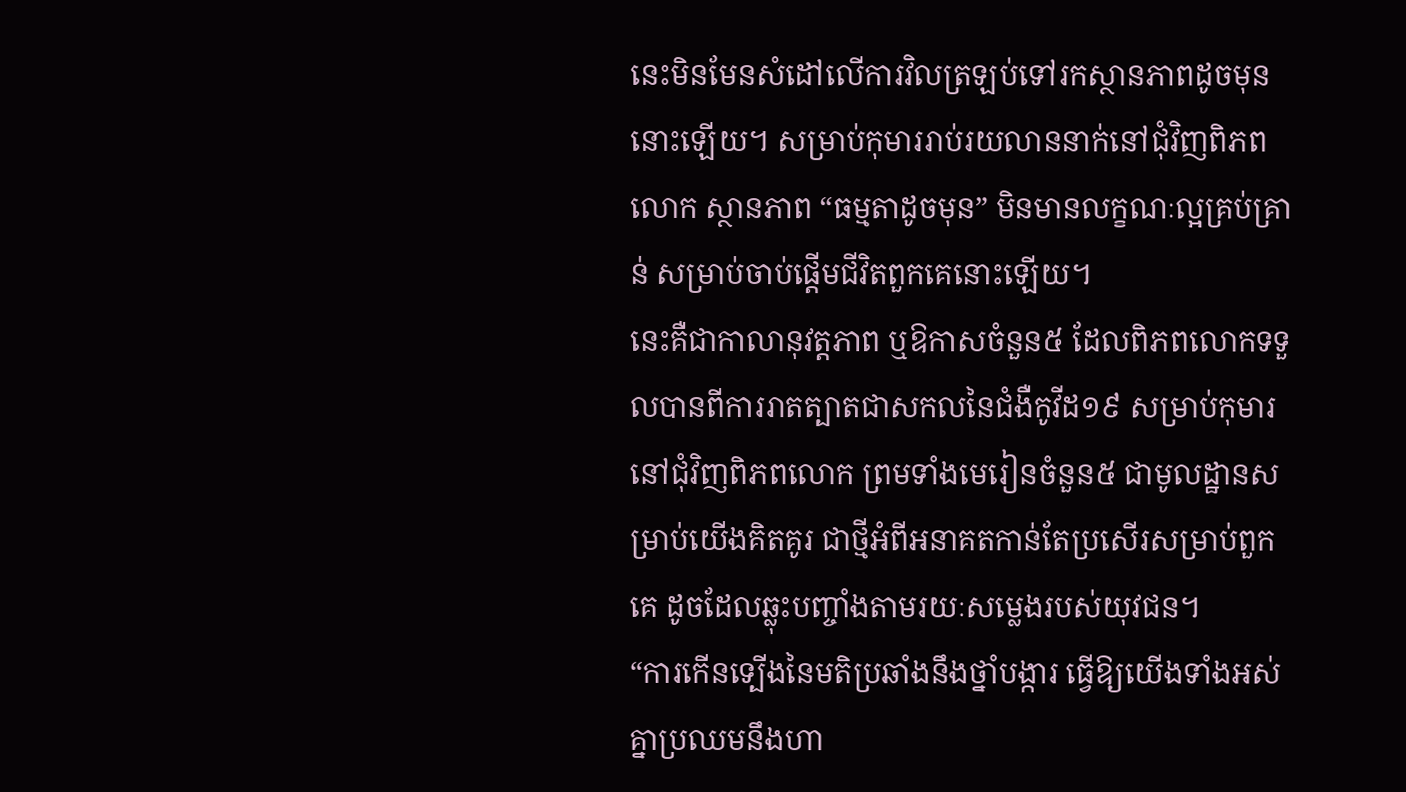នេះមិនមែនសំដៅលើការវិលត្រឡប់ទៅរកស្ថានភាពដូចមុននោះឡើយ។ សម្រាប់កុមាររាប់រយលាននាក់នៅជុំវិញពិភពលោក ស្ថានភាព “ធម្មតាដូចមុន” មិនមានលក្ខណៈល្អគ្រប់គ្រាន់ សម្រាប់ចាប់ផ្ដើមជីវិតពួកគេនោះឡើយ។
នេះគឺជាកាលានុវត្តភាព ឬឱកាសចំនួន៥ ដែលពិភពលោកទទួលបានពីការរាតត្បាតជាសកលនៃជំងឺកូវីដ១៩ សម្រាប់កុមារនៅជុំវិញពិភពលោក ព្រមទាំងមេរៀនចំនួន៥ ជាមូលដ្ឋានសម្រាប់យើងគិតគូរ ជាថ្មីអំពីអនាគតកាន់តែប្រសើរសម្រាប់ពួកគេ ដូចដែលឆ្លុះបញ្ចាំងតាមរយៈសម្លេងរបស់យុវជន។
“ការកើនទ្បើងនៃមតិប្រឆាំងនឹងថ្នាំបង្ការ ធ្វើឱ្យយើងទាំងអស់គ្នាប្រឈមនឹងហា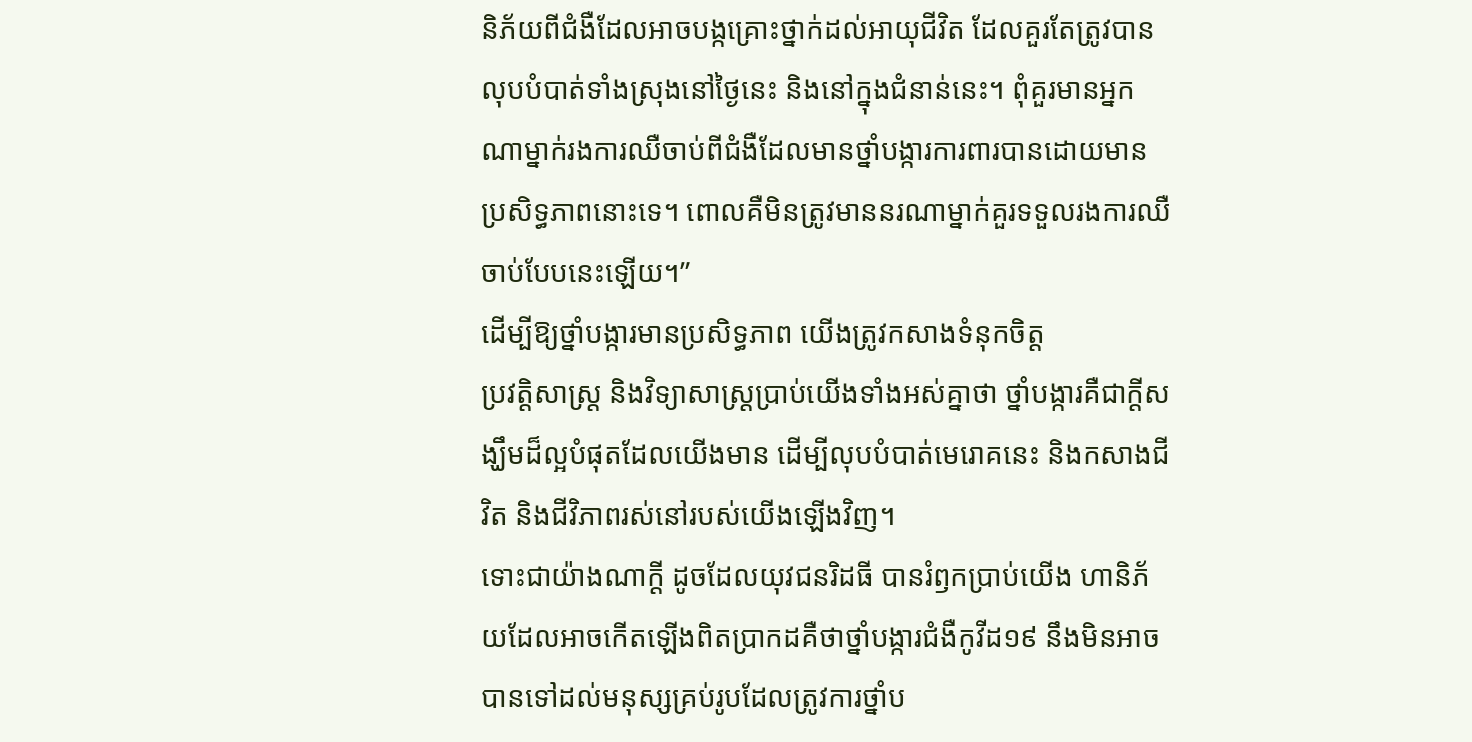និភ័យពីជំងឺដែលអាចបង្កគ្រោះថ្នាក់ដល់អាយុជីវិត ដែលគួរតែត្រូវបានលុបបំបាត់ទាំងស្រុងនៅថ្ងៃនេះ និងនៅក្នុងជំនាន់នេះ។ ពុំគួរមានអ្នកណាម្នាក់រងការឈឺចាប់ពីជំងឺដែលមានថ្នាំបង្ការការពារបានដោយមានប្រសិទ្ធភាពនោះទេ។ ពោលគឺមិនត្រូវមាននរណាម្នាក់គួរទទួលរងការឈឺចាប់បែបនេះឡើយ។”
ដើម្បីឱ្យថ្នាំបង្ការមានប្រសិទ្ធភាព យើងត្រូវកសាងទំនុកចិត្ត
ប្រវត្តិសាស្រ្ត និងវិទ្យាសាស្រ្តប្រាប់យើងទាំងអស់គ្នាថា ថ្នាំបង្ការគឺជាក្ដីសង្ឃឹមដ៏ល្អបំផុតដែលយើងមាន ដើម្បីលុបបំបាត់មេរោគនេះ និងកសាងជីវិត និងជីវិភាពរស់នៅរបស់យើងឡើងវិញ។
ទោះជាយ៉ាងណាក្ដី ដូចដែលយុវជនរិដធី បានរំឭកប្រាប់យើង ហានិភ័យដែលអាចកើតឡើងពិតប្រាកដគឺថាថ្នាំបង្ការជំងឺកូវីដ១៩ នឹងមិនអាចបានទៅដល់មនុស្សគ្រប់រូបដែលត្រូវការថ្នាំប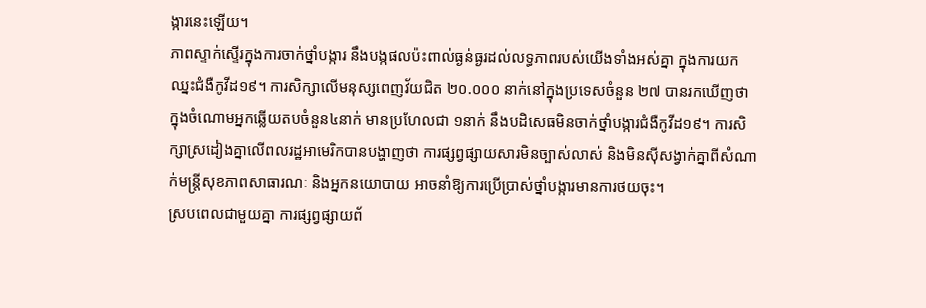ង្ការនេះឡើយ។
ភាពស្ទាក់ស្ទើរក្នុងការចាក់ថ្នាំបង្ការ នឹងបង្កផលប៉ះពាល់ធ្ងន់ធ្ងរដល់លទ្ធភាពរបស់យើងទាំងអស់គ្នា ក្នុងការយកឈ្នះជំងឺកូវីដ១៩។ ការសិក្សាលើមនុស្សពេញវ័យជិត ២០.០០០ នាក់នៅក្នុងប្រទេសចំនួន ២៧ បានរកឃើញថា ក្នុងចំណោមអ្នកឆ្លើយតបចំនួន៤នាក់ មានប្រហែលជា ១នាក់ នឹងបដិសេធមិនចាក់ថ្នាំបង្ការជំងឺកូវីដ១៩។ ការសិក្សាស្រដៀងគ្នាលើពលរដ្ឋអាមេរិកបានបង្ហាញថា ការផ្សព្វផ្សាយសារមិនច្បាស់លាស់ និងមិនស៊ីសង្វាក់គ្នាពីសំណាក់មន្ត្រីសុខភាពសាធារណៈ និងអ្នកនយោបាយ អាចនាំឱ្យការប្រើប្រាស់ថ្នាំបង្ការមានការថយចុះ។
ស្របពេលជាមួយគ្នា ការផ្សព្វផ្សាយព័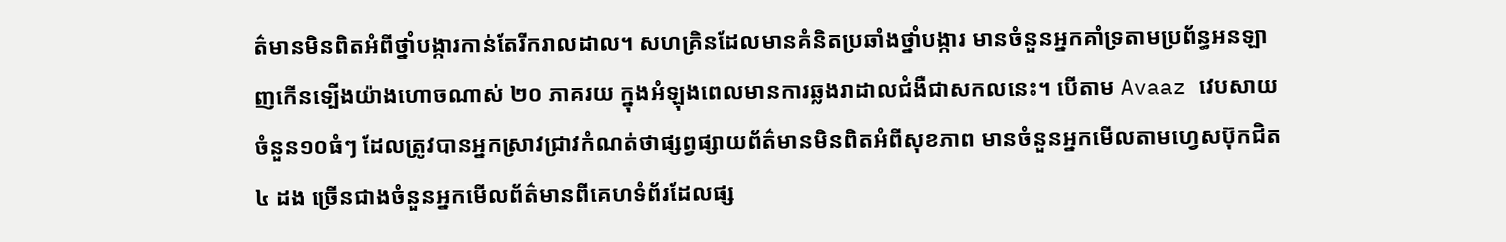ត៌មានមិនពិតអំពីថ្នាំបង្ការកាន់តែរីករាលដាល។ សហគ្រិនដែលមានគំនិតប្រឆាំងថ្នាំបង្ការ មានចំនួនអ្នកគាំទ្រតាមប្រព័ន្ធអនឡាញកើនទ្បើងយ៉ាងហោចណាស់ ២០ ភាគរយ ក្នុងអំឡុងពេលមានការឆ្លងរាដាលជំងឺជាសកលនេះ។ បើតាម Avaaz វេបសាយចំនួន១០ធំៗ ដែលត្រូវបានអ្នកស្រាវជ្រាវកំណត់ថាផ្សព្វផ្សាយព័ត៌មានមិនពិតអំពីសុខភាព មានចំនួនអ្នកមើលតាមហ្វេសប៊ុកជិត ៤ ដង ច្រើនជាងចំនួនអ្នកមើលព័ត៌មានពីគេហទំព័រដែលផ្ស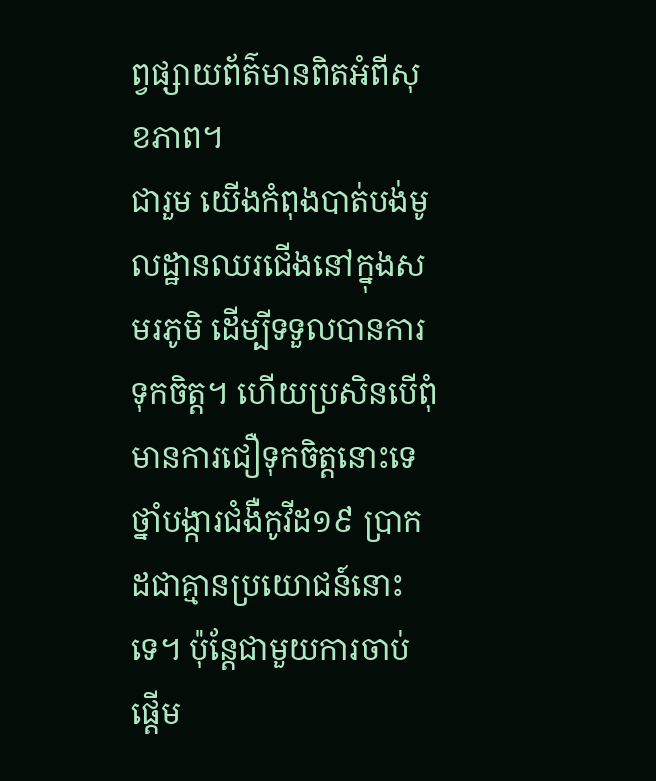ព្វផ្សាយព័ត៌មានពិតអំពីសុខភាព។
ជារួម យើងកំពុងបាត់បង់មូលដ្ឋានឈរជើងនៅក្នុងសមរភូមិ ដើម្បីទទួលបានការទុកចិត្ត។ ហើយប្រសិនបើពុំមានការជឿទុកចិត្តនោះទេ ថ្នាំបង្ការជំងឺកូវីដ១៩ ប្រាកដជាគ្មានប្រយោជន៍នោះទេ។ ប៉ុន្តែជាមួយការចាប់ផ្ដើម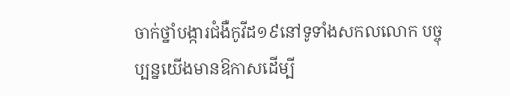ចាក់ថ្នាំបង្ការជំងឺកូវីដ១៩នៅទូទាំងសកលលោក បច្ចុប្បន្នយើងមានឱកាសដើម្បី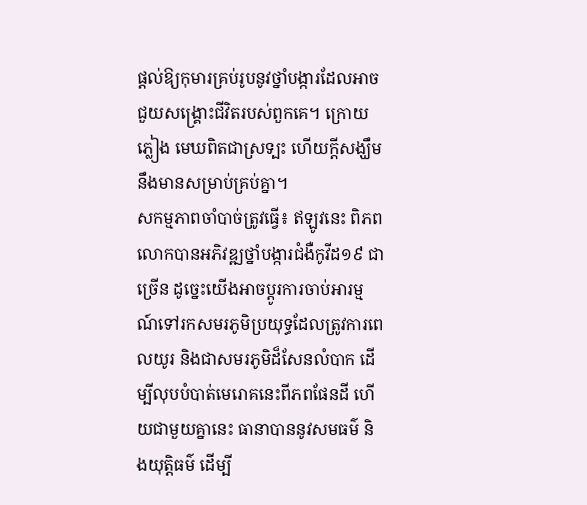ផ្ដល់ឱ្យកុមារគ្រប់រូបនូវថ្នាំបង្ការដែលអាចជួយសង្គ្រោះជីវិតរបស់ពួកគេ។ ក្រោយភ្លៀង មេឃពិតជាស្រទ្បះ ហើយក្តីសង្ឃឹមនឹងមានសម្រាប់គ្រប់គ្នា។
សកម្មភាពចាំបាច់ត្រូវធ្វើ៖ ឥឡូវនេះ ពិភពលោកបានអភិវឌ្ឍថ្នាំបង្ការជំងឺកូវីដ១៩ ជាច្រើន ដូច្នេះយើងអាចប្ដូរការចាប់អារម្មណ៍ទៅរកសមរភូមិប្រយុទ្ធដែលត្រូវការពេលយូរ និងជាសមរភូមិដ៏សែនលំបាក ដើម្បីលុបបំបាត់មេរោគនេះពីភពផែនដី ហើយជាមួយគ្នានេះ ធានាបាននូវសមធម៌ និងយុត្តិធម៌ ដើម្បី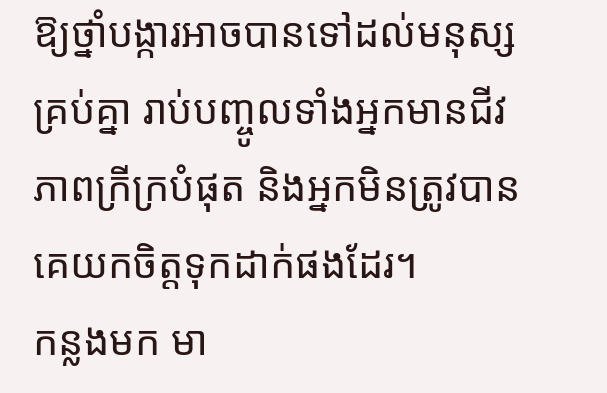ឱ្យថ្នាំបង្ការអាចបានទៅដល់មនុស្សគ្រប់គ្នា រាប់បញ្ចូលទាំងអ្នកមានជីវភាពក្រីក្របំផុត និងអ្នកមិនត្រូវបានគេយកចិត្តទុកដាក់ផងដែរ។
កន្លងមក មា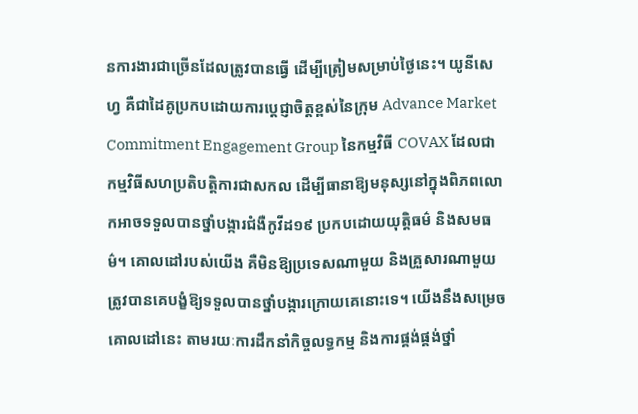នការងារជាច្រើនដែលត្រូវបានធ្វើ ដើម្បីត្រៀមសម្រាប់ថ្ងៃនេះ។ យូនីសេហ្វ គឺជាដៃគូប្រកបដោយការប្ដេជ្ញាចិត្តខ្ពស់នៃក្រុម Advance Market Commitment Engagement Group នៃកម្មវិធី COVAX ដែលជាកម្មវិធីសហប្រតិបត្តិការជាសកល ដើម្បីធានាឱ្យមនុស្សនៅក្នុងពិភពលោកអាចទទួលបានថ្នាំបង្ការជំងឺកូវីដ១៩ ប្រកបដោយយុត្តិធម៌ និងសមធម៌។ គោលដៅរបស់យើង គឺមិនឱ្យប្រទេសណាមួយ និងគ្រួសារណាមួយ ត្រូវបានគេបង្ខំឱ្យទទួលបានថ្នាំបង្ការក្រោយគេនោះទេ។ យើងនឹងសម្រេចគោលដៅនេះ តាមរយៈការដឹកនាំកិច្ចលទ្ធកម្ម និងការផ្គង់ផ្គង់ថ្នាំ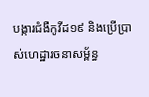បង្ការជំងឺកូវីដ១៩ និងប្រើប្រាស់ហេដ្ឋារចនាសម្ព័ន្ធ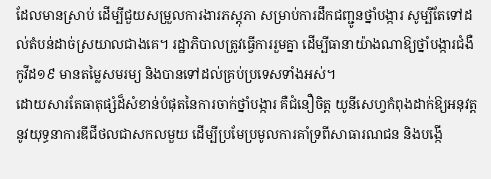ដែលមានស្រាប់ ដើម្បីជួយសម្រួលការងារភស្តុភា សម្រាប់ការដឹកជញ្ជូនថ្នាំបង្ការ សូម្បីតែទៅដល់តំបន់ដាច់ស្រយាលជាងគេ។ រដ្ឋាភិបាលត្រូវធ្វើការរួមគ្នា ដើម្បីធានាយ៉ាងណាឱ្យថ្នាំបង្ការជំងឺ កូវីដ១៩ មានតម្លៃសមរម្យ និងបានទៅដល់គ្រប់ប្រទេសទាំងអស់។
ដោយសារតែធាតុផ្សំដ៏សំខាន់បំផុតនៃការចាក់ថ្នាំបង្ការ គឺជំនឿចិត្ត យូនីសេហ្វកំពុងដាក់ឱ្យអនុវត្តនូវយុទ្ធនាការឌីជីថលជាសកលមួយ ដើម្បីប្រមែប្រមូលការគាំទ្រពីសាធារណជន និងបង្កើ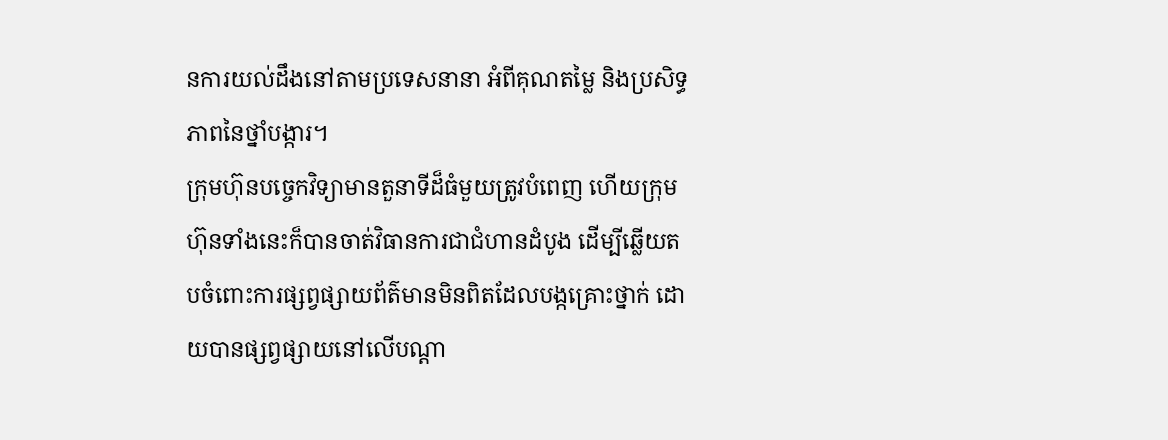នការយល់ដឹងនៅតាមប្រទេសនានា អំពីគុណតម្លៃ និងប្រសិទ្ធភាពនៃថ្នាំបង្ការ។
ក្រុមហ៊ុនបច្ចេកវិទ្យាមានតួនាទីដ៏ធំមួយត្រូវបំពេញ ហើយក្រុមហ៊ុនទាំងនេះក៏បានចាត់វិធានការជាជំហានដំបូង ដើម្បីឆ្លើយតបចំពោះការផ្សព្វផ្សាយព័ត៌មានមិនពិតដែលបង្កគ្រោះថ្នាក់ ដោយបានផ្សព្វផ្សាយនៅលើបណ្តា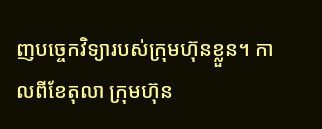ញបច្ចេកវិទ្យារបស់ក្រុមហ៊ុនខ្លួន។ កាលពីខែតុលា ក្រុមហ៊ុន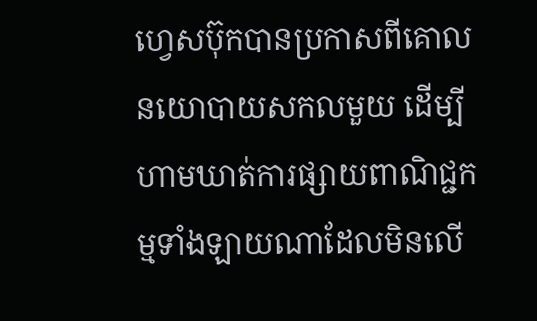ហ្វេសប៊ុកបានប្រកាសពីគោលនយោបាយសកលមួយ ដើម្បីហាមឃាត់ការផ្សាយពាណិជ្ជកម្មទាំងឡាយណាដែលមិនលើ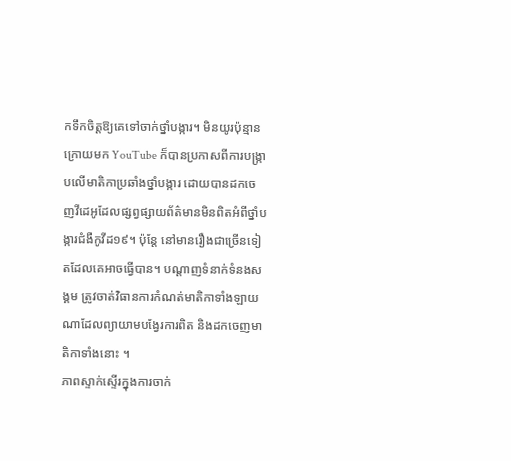កទឹកចិត្តឱ្យគេទៅចាក់ថ្នាំបង្ការ។ មិនយូរប៉ុន្មានក្រោយមក YouTube ក៏បានប្រកាសពីការបង្ក្រាបលើមាតិកាប្រឆាំងថ្នាំបង្ការ ដោយបានដកចេញវីដេអូដែលផ្សព្វផ្សាយព័ត៌មានមិនពិតអំពីថ្នាំបង្ការជំងឺកូវីដ១៩។ ប៉ុន្តែ នៅមានរឿងជាច្រើនទៀតដែលគេអាចធ្វើបាន។ បណ្ដាញទំនាក់ទំនងសង្គម ត្រូវចាត់វិធានការកំណត់មាតិកាទាំងឡាយណាដែលព្យាយាមបង្វែរការពិត និងដកចេញមាតិកាទាំងនោះ ។
ភាពស្ទាក់ស្ទើរក្នុងការចាក់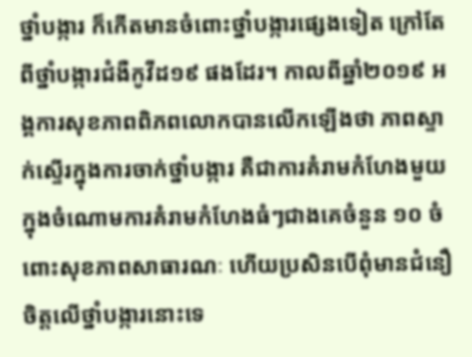ថ្នាំបង្ការ ក៏កើតមានចំពោះថ្នាំបង្ការផ្សេងទៀត ក្រៅតែពីថ្នាំបង្ការជំងឺកូវីដ១៩ ផងដែរ។ កាលពីឆ្នាំ២០១៩ អង្គការសុខភាពពិភពលោកបានលើកឡើងថា ភាពស្ទាក់ស្ទើរក្នុងការចាក់ថ្នាំបង្ការ គឺជាការគំរាមកំហែងមួយក្នុងចំណោមការគំរាមកំហែងធំៗជាងគេចំនួន ១០ ចំពោះសុខភាពសាធារណៈ ហើយប្រសិនបើពុំមានជំនឿចិត្តលើថ្នាំបង្ការនោះទេ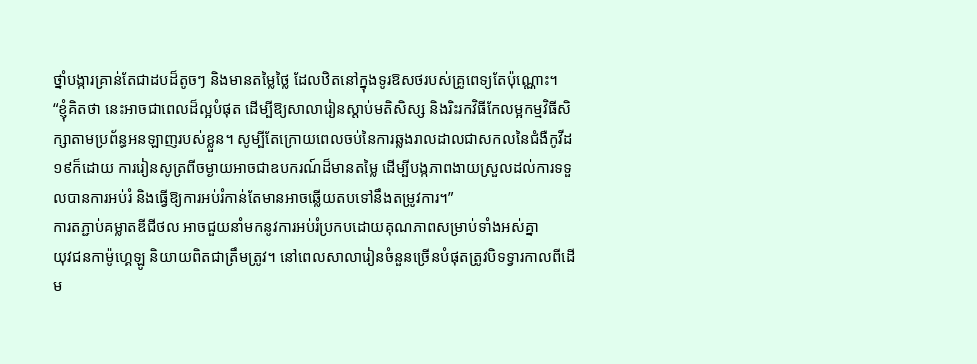ថ្នាំបង្ការគ្រាន់តែជាដបដ៏តូចៗ និងមានតម្លៃថ្លៃ ដែលឋិតនៅក្នុងទូរឱសថរបស់គ្រូពេទ្យតែប៉ុណ្ណោះ។
“ខ្ញុំគិតថា នេះអាចជាពេលដ៏ល្អបំផុត ដើម្បីឱ្យសាលារៀនស្ដាប់មតិសិស្ស និងរិះរកវិធីកែលម្អកម្មវិធីសិក្សាតាមប្រព័ន្ធអនឡាញរបស់ខ្លួន។ សូម្បីតែក្រោយពេលចប់នៃការឆ្លងរាលដាលជាសកលនៃជំងឺកូវីដ១៩ក៏ដោយ ការរៀនសូត្រពីចម្ងាយអាចជាឧបករណ៍ដ៏មានតម្លៃ ដើម្បីបង្កភាពងាយស្រួលដល់ការទទួលបានការអប់រំ និងធ្វើឱ្យការអប់រំកាន់តែមានអាចឆ្លើយតបទៅនឹងតម្រូវការ។”
ការតភ្ជាប់គម្លាតឌីជីថល អាចជួយនាំមកនូវការអប់រំប្រកបដោយគុណភាពសម្រាប់ទាំងអស់គ្នា
យុវជនកាម៉ូហ្គេឡូ និយាយពិតជាត្រឹមត្រូវ។ នៅពេលសាលារៀនចំនួនច្រើនបំផុតត្រូវបិទទ្វារកាលពីដើម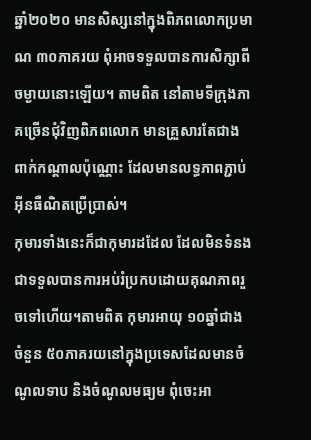ឆ្នាំ២០២០ មានសិស្សនៅក្នុងពិភពលោកប្រមាណ ៣០ភាគរយ ពុំអាចទទួលបានការសិក្សាពីចម្ងាយនោះឡើយ។ តាមពិត នៅតាមទីក្រុងភាគច្រើនជុំវិញពិភពលោក មានគ្រួសារតែជាងពាក់កណ្ដាលប៉ុណ្ណោះ ដែលមានលទ្ធភាពភ្ជាប់អ៊ីនធឺណិតប្រើប្រាស់។
កុមារទាំងនេះក៏ជាកុមារដដែល ដែលមិនទំនងជាទទួលបានការអប់រំប្រកបដោយគុណភាពរួចទៅហើយ។តាមពិត កុមារអាយុ ១០ឆ្នាំជាង ចំនួន ៥០ភាគរយនៅក្នុងប្រទេសដែលមានចំណូលទាប និងចំណូលមធ្យម ពុំចេះអា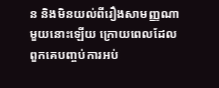ន និងមិនយល់ពីរឿងសាមញ្ញណាមួយនោះឡើយ ក្រោយពេលដែលពួកគេបញ្ចប់ការអប់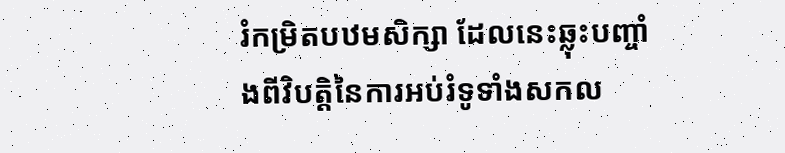រំកម្រិតបឋមសិក្សា ដែលនេះឆ្លុះបញ្ចាំងពីវិបត្តិនៃការអប់រំទូទាំងសកល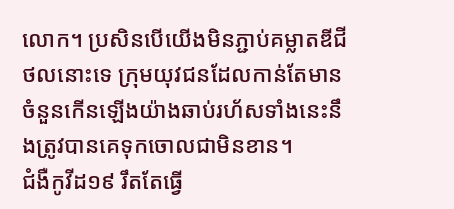លោក។ ប្រសិនបើយើងមិនភ្ជាប់គម្លាតឌីជីថលនោះទេ ក្រុមយុវជនដែលកាន់តែមានចំនួនកើនឡើងយ៉ាងឆាប់រហ័សទាំងនេះនឹងត្រូវបានគេទុកចោលជាមិនខាន។
ជំងឺកូវីដ១៩ រឹតតែធ្វើ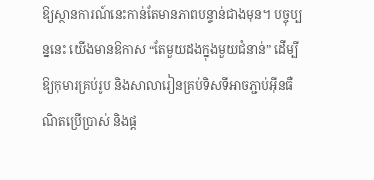ឱ្យស្ថានការណ៍នេះកាន់តែមានភាពបន្ទាន់ជាងមុន។ បច្ចុប្បន្ននេះ យើងមានឱកាស “តែមួយដងក្នុងមួយជំនាន់” ដើម្បីឱ្យកុមារគ្រប់រូប និងសាលារៀនគ្រប់ទិសទីអាចភ្ជាប់អ៊ីនធឺណិតប្រើប្រាស់ និងផ្ដ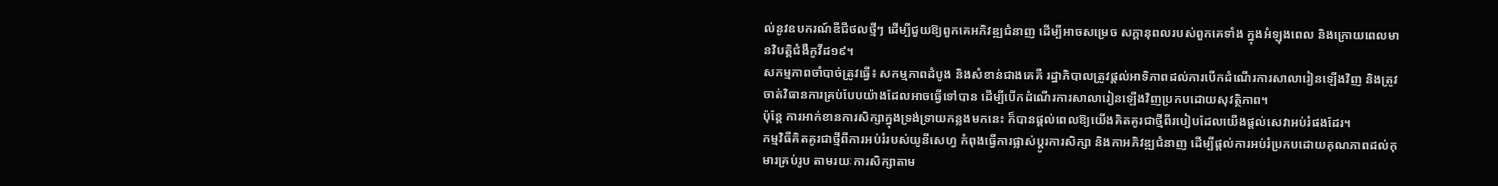ល់នូវឧបករណ៍ឌីជីថលថ្មីៗ ដើម្បីជួយឱ្យពួកគេអភិវឌ្ឍជំនាញ ដើម្បីអាចសម្រេច សក្ដានុពលរបស់ពួកគេទាំង ក្នុងអំឡុងពេល និងក្រោយពេលមានវិបត្តិជំងឺកូវីដ១៩។
សកម្មភាពចាំបាច់ត្រូវធ្វើ៖ សកម្មភាពដំបូង និងសំខាន់ជាងគេគឺ រដ្ឋាភិបាលត្រូវផ្ដល់អាទិភាពដល់ការបើកដំណើរការសាលារៀនឡើងវិញ និងត្រូវចាត់វិធានការគ្រប់បែបយ៉ាងដែលអាចធ្វើទៅបាន ដើម្បីបើកដំណើរការសាលារៀនឡើងវិញប្រកបដោយសុវត្ថិភាព។
ប៉ុន្តែ ការអាក់ខានការសិក្សាក្នុងទ្រង់ទ្រាយកន្លងមកនេះ ក៏បានផ្ដល់ពេលឱ្យយើងគិតគូរជាថ្មីពីរបៀបដែលយើងផ្ដល់សេវាអប់រំផងដែរ។
កម្មវិធីគិតគូរជាថ្មីពីការអប់រំរបស់យូនីសេហ្វ កំពុងធ្វើការផ្លាស់ប្ដូរការសិក្សា និងកាអភិវឌ្ឍជំនាញ ដើម្បីផ្ដល់ការអប់រំប្រកបដោយគុណភាពដល់កុមារគ្រប់រូប តាមរយៈការសិក្សាតាម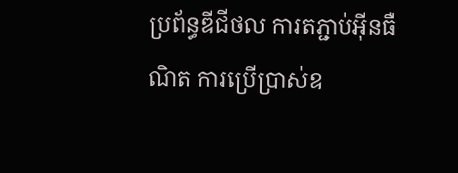ប្រព័ន្ធឌីជីថល ការតភ្ជាប់អ៊ីនធឺណិត ការប្រើប្រាស់ឧ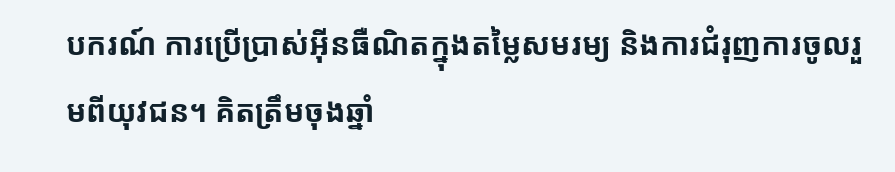បករណ៍ ការប្រើប្រាស់អ៊ីនធឺណិតក្នុងតម្លៃសមរម្យ និងការជំរុញការចូលរួមពីយុវជន។ គិតត្រឹមចុងឆ្នាំ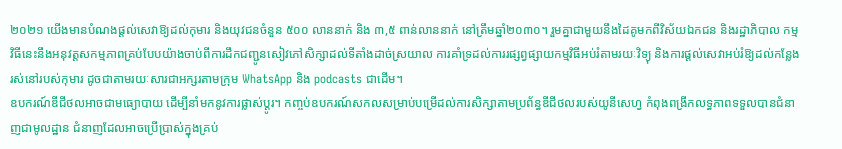២០២១ យើងមានបំណងផ្ដល់សេវាឱ្យដល់កុមារ និងយុវជនចំនួន ៥០០ លាននាក់ និង ៣,៥ ពាន់លាននាក់ នៅត្រឹមឆ្នាំ២០៣០។ រួមគ្នាជាមួយនឹងដៃគូមកពីវិស័យឯកជន និងរដ្ឋាភិបាល កម្មវិធីនេះនឹងអនុវត្តសកម្មភាពគ្រប់បែបយ៉ាងចាប់ពីការដឹកជញ្ជូនសៀវភៅសិក្សាដល់ទីតាំងដាច់ស្រយាល ការគាំទ្រដល់ការរផ្សព្វផ្សាយកម្មវិធីអប់រំតាមរយៈវិទ្យុ និងការផ្ដល់សេវាអប់រំឱ្យដល់កន្លែងរស់នៅរបស់កុមារ ដូចជាតាមរយៈសារជាអក្សរតាមក្រុម WhatsApp និង podcasts ជាដើម។
ឧបករណ៍ឌីជីថលអាចជាមធ្យោបាយ ដើម្បីនាំមកនូវការផ្លាស់ប្ដូរ។ កញ្ចប់ឧបករណ៍សកលសម្រាប់បម្រើដល់ការសិក្សាតាមប្រព័ន្ធឌីជីថលរបស់យូនីសេហ្វ កំពុងពង្រីកលទ្ធភាពទទួលបានជំនាញជាមូលដ្ឋាន ជំនាញដែលអាចប្រើប្រាស់ក្នុងគ្រប់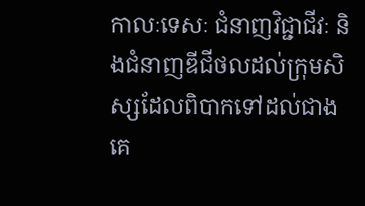កាលៈទេសៈ ជំនាញវិជ្ជាជីវៈ និងជំនាញឌីជីថលដល់ក្រុមសិស្សដែលពិបាកទៅដល់ជាងគេ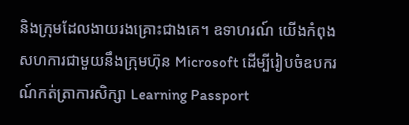និងក្រុមដែលងាយរងគ្រោះជាងគេ។ ឧទាហរណ៍ យើងកំពុងសហការជាមួយនឹងក្រុមហ៊ុន Microsoft ដើម្បីរៀបចំឧបករណ៍កត់ត្រាការសិក្សា Learning Passport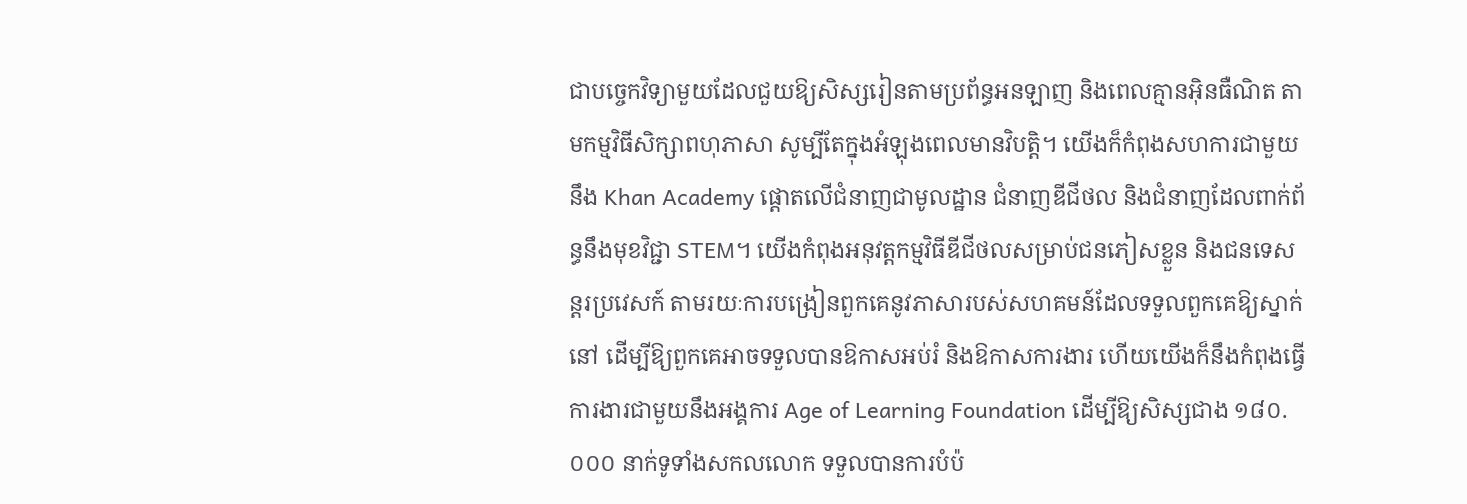ជាបច្ចេកវិទ្យាមួយដែលជួយឱ្យសិស្សរៀនតាមប្រព័ន្ធអនឡាញ និងពេលគ្មានអ៊ិនធឺណិត តាមកម្មវិធីសិក្សាពហុភាសា សូម្បីតែក្នុងអំឡុងពេលមានវិបត្តិ។ យើងក៏កំពុងសហការជាមួយនឹង Khan Academy ផ្ដោតលើជំនាញជាមូលដ្ឋាន ជំនាញឌីជីថល និងជំនាញដែលពាក់ព័ន្ធនឹងមុខវិជ្ជា STEM។ យើងកំពុងអនុវត្តកម្មវិធីឌីជីថលសម្រាប់ជនភៀសខ្លួន និងជនទេសន្តរប្រវេសក៍ តាមរយៈការបង្រៀនពួកគេនូវភាសារបស់សហគមន៍ដែលទទួលពួកគេឱ្យស្នាក់នៅ ដើម្បីឱ្យពួកគេអាចទទួលបានឱកាសអប់រំ និងឱកាសការងារ ហើយយើងក៏នឹងកំពុងធ្វើការងារជាមួយនឹងអង្គការ Age of Learning Foundation ដើម្បីឱ្យសិស្សជាង ១៨០.០០០ នាក់ទូទាំងសកលលោក ទទួលបានការបំប៉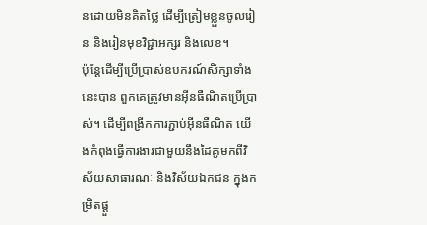នដោយមិនគិតថ្លៃ ដើម្បីត្រៀមខ្លួនចូលរៀន និងរៀនមុខវិជ្ជាអក្សរ និងលេខ។
ប៉ុន្តែដើម្បីប្រើប្រាស់ឧបករណ៍សិក្សាទាំងនេះបាន ពួកគេត្រូវមានអ៊ីនធឺណិតប្រើប្រាស់។ ដើម្បីពង្រីកការភ្ជាប់អ៊ីនធឺណិត យើងកំពុងធ្វើការងារជាមួយនឹងដៃគូមកពីវិស័យសាធារណៈ និងវិស័យឯកជន ក្នុងកម្រិតផ្ដួ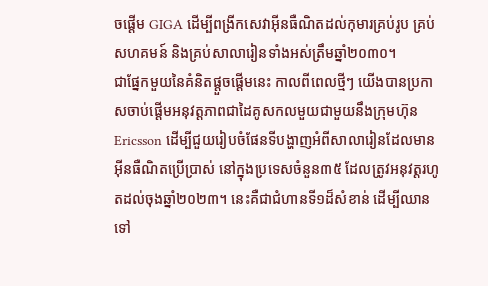ចផ្ដើម GIGA ដើម្បីពង្រីកសេវាអ៊ីនធឺណិតដល់កុមារគ្រប់រូប គ្រប់សហគមន៍ និងគ្រប់សាលារៀនទាំងអស់ត្រឹមឆ្នាំ២០៣០។
ជាផ្នែកមួយនៃគំនិតផ្ដួចផ្ដើមនេះ កាលពីពេលថ្មីៗ យើងបានប្រកាសចាប់ផ្ដើមអនុវត្តភាពជាដៃគូសកលមួយជាមួយនឹងក្រុមហ៊ុន Ericsson ដើម្បីជួយរៀបចំផែនទីបង្ហាញអំពីសាលារៀនដែលមាន
អ៊ីនធឺណិតប្រើប្រាស់ នៅក្នុងប្រទេសចំនួន៣៥ ដែលត្រូវអនុវត្តរហូតដល់ចុងឆ្នាំ២០២៣។ នេះគឺជាជំហានទី១ដ៏សំខាន់ ដើម្បីឈានទៅ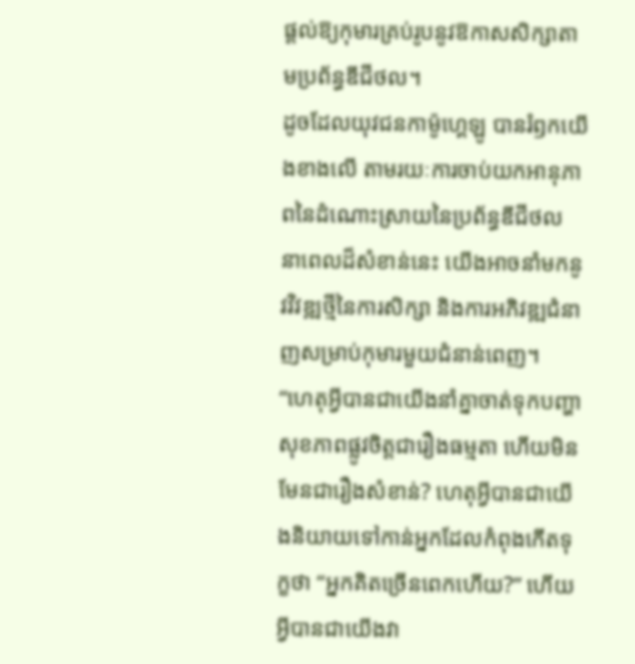ផ្ដល់ឱ្យកុមារគ្រប់រូបនូវឱកាសសិក្សាតាមប្រព័ន្ធឌីជីថល។
ដូចដែលយុវជនកាម៉ូហ្គេឡូ បានរំឭកយើងខាងលើ តាមរយៈការចាប់យកអានុភាពនៃដំណោះស្រាយនៃប្រព័ន្ធឌីជីថល នាពេលដ៏សំខាន់នេះ យើងអាចនាំមកនូវវិវឌ្ឍថ្មីនៃការសិក្សា និងការអភិវឌ្ឍជំនាញសម្រាប់កុមារមួយជំនាន់ពេញ។
“ហេតុអ្វីបានជាយើងនាំគ្នាចាត់ទុកបញ្ហាសុខភាពផ្លូវចិត្តជារឿងធម្មតា ហើយមិនមែនជារឿងសំខាន់? ហេតុអ្វីបានជាយើងនិយាយទៅកាន់អ្នកដែលកំពុងកើតទុក្ខថា “អ្នកគិតច្រើនពេកហើយ?” ហើយអ្វីបានជាយើងវា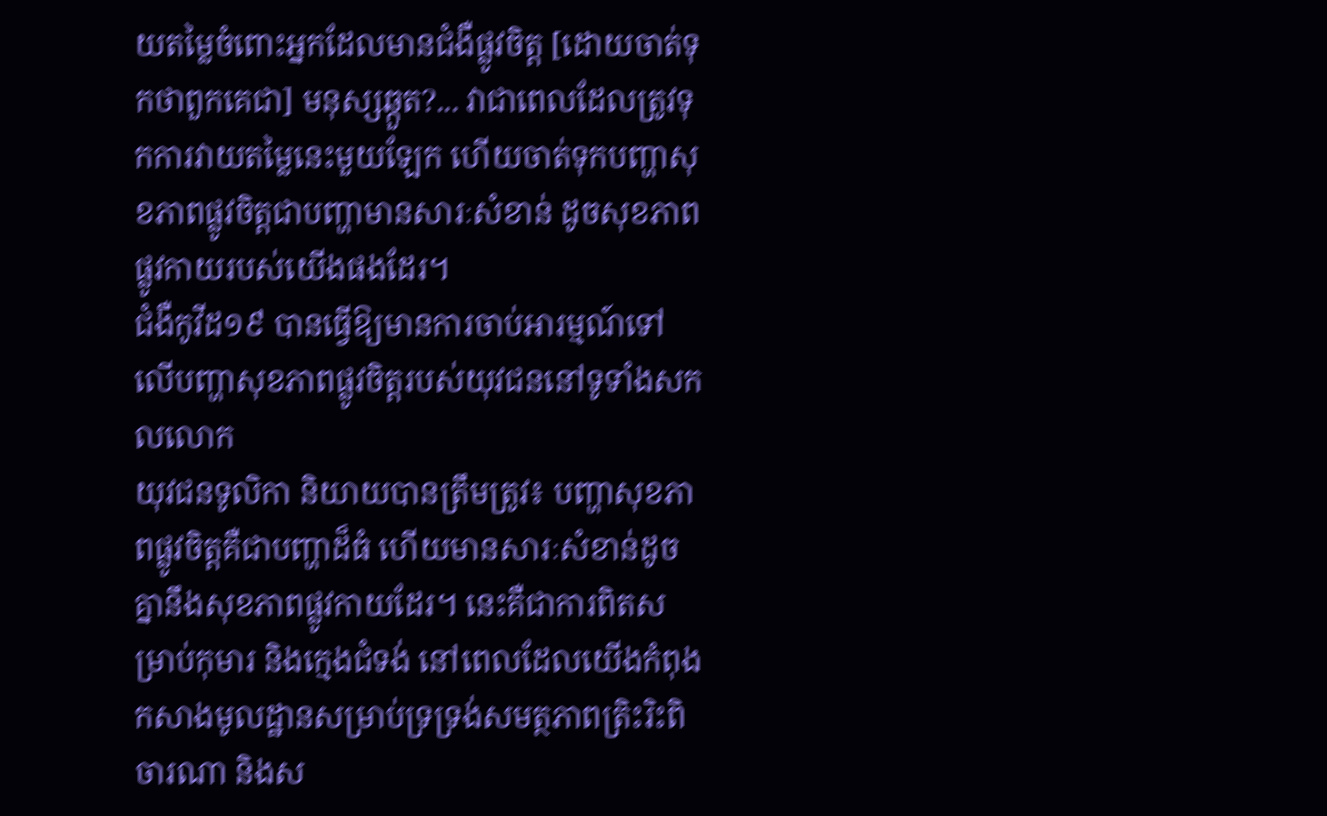យតម្លៃចំពោះអ្នកដែលមានជំងឺផ្លូវចិត្ត [ដោយចាត់ទុកថាពួកគេជា] មនុស្សឆ្កួត?... វាជាពេលដែលត្រូវទុកការវាយតម្លៃនេះមួយឡែក ហើយចាត់ទុកបញ្ហាសុខភាពផ្លូវចិត្តជាបញ្ហាមានសារៈសំខាន់ ដូចសុខភាពផ្លូវកាយរបស់យើងផងដែរ។
ជំងឺកូវីដ១៩ បានធ្វើឱ្យមានការចាប់អារម្មណ៍ទៅលើបញ្ហាសុខភាពផ្លូវចិត្តរបស់យុវជននៅទូទាំងសកលលោក
យុវជនទូលិកា និយាយបានត្រឹមត្រូវ៖ បញ្ហាសុខភាពផ្លូវចិត្តគឺជាបញ្ហាដ៏ធំ ហើយមានសារៈសំខាន់ដូចគ្នានឹងសុខភាពផ្លូវកាយដែរ។ នេះគឺជាការពិតសម្រាប់កុមារ និងក្មេងជំទង់ នៅពេលដែលយើងកំពុងកសាងមូលដ្ឋានសម្រាប់ទ្រទ្រង់សមត្ថភាពត្រិះរិះពិចារណា និងស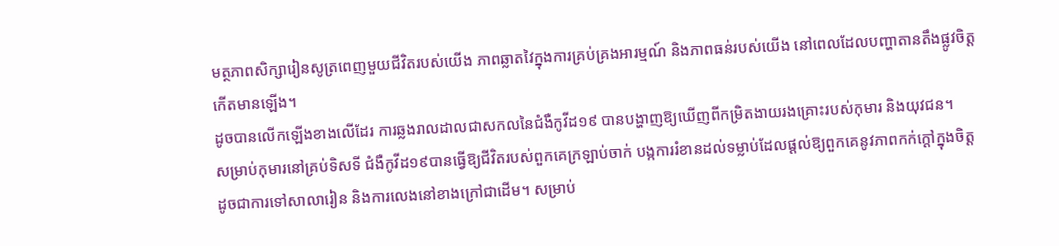មត្ថភាពសិក្សារៀនសូត្រពេញមួយជីវិតរបស់យើង ភាពឆ្លាតវៃក្នុងការគ្រប់គ្រងអារម្មណ៍ និងភាពធន់របស់យើង នៅពេលដែលបញ្ហាតានតឹងផ្លូវចិត្តកើតមានឡើង។
ដូចបានលើកឡើងខាងលើដែរ ការឆ្លងរាលដាលជាសកលនៃជំងឺកូវីដ១៩ បានបង្ហាញឱ្យឃើញពីកម្រិតងាយរងគ្រោះរបស់កុមារ និងយុវជន។
សម្រាប់កុមារនៅគ្រប់ទិសទី ជំងឺកូវីដ១៩បានធ្វើឱ្យជីវិតរបស់ពួកគេក្រឡាប់ចាក់ បង្កការរំខានដល់ទម្លាប់ដែលផ្ដល់ឱ្យពួកគេនូវភាពកក់ក្ដៅក្នុងចិត្ត ដូចជាការទៅសាលារៀន និងការលេងនៅខាងក្រៅជាដើម។ សម្រាប់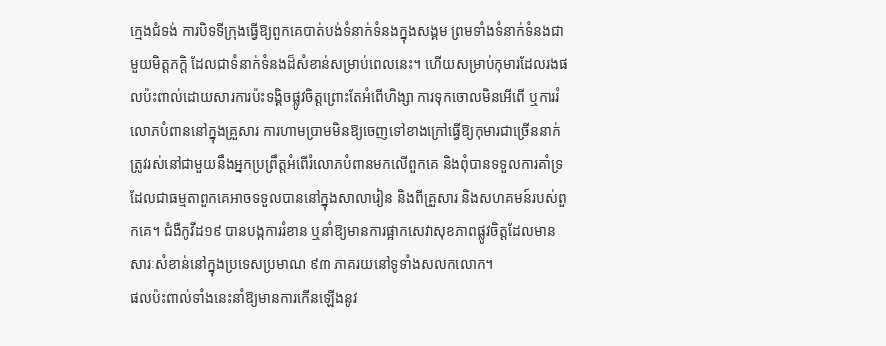ក្មេងជំទង់ ការបិទទីក្រុងធ្វើឱ្យពួកគេបាត់បង់ទំនាក់ទំនងក្នុងសង្គម ព្រមទាំងទំនាក់ទំនងជាមួយមិត្តភក្តិ ដែលជាទំនាក់ទំនងដ៏សំខាន់សម្រាប់ពេលនេះ។ ហើយសម្រាប់កុមារដែលរងផលប៉ះពាល់ដោយសារការប៉ះទង្គិចផ្លូវចិត្តព្រោះតែអំពើហិង្សា ការទុកចោលមិនអើពើ ឬការរំលោភបំពាននៅក្នុងគ្រួសារ ការហាមប្រាមមិនឱ្យចេញទៅខាងក្រៅធ្វើឱ្យកុមារជាច្រើននាក់ត្រូវរស់នៅជាមួយនឹងអ្នកប្រព្រឹត្តអំពើរំលោភបំពានមកលើពួកគេ និងពុំបានទទួលការគាំទ្រដែលជាធម្មតាពួកគេអាចទទួលបាននៅក្នុងសាលារៀន និងពីគ្រួសារ និងសហគមន៍របស់ពួកគេ។ ជំងឺកូវីដ១៩ បានបង្កការរំខាន ឬនាំឱ្យមានការផ្អាកសេវាសុខភាពផ្លូវចិត្តដែលមានសារៈសំខាន់នៅក្នុងប្រទេសប្រមាណ ៩៣ ភាគរយនៅទូទាំងសលកលោក។
ផលប៉ះពាល់ទាំងនេះនាំឱ្យមានការកើនឡើងនូវ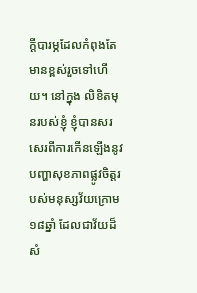ក្ដីបារម្ភដែលកំពុងតែមានខ្ពស់រួចទៅហើយ។ នៅក្នុង លិខិតមុនរបស់ខ្ញុំ ខ្ញុំបានសរសេរពីការកើនឡើងនូវបញ្ហាសុខភាពផ្លូវចិត្តរបស់មនុស្សវ័យក្រោម១៨ឆ្នាំ ដែលជាវ័យដ៏សំ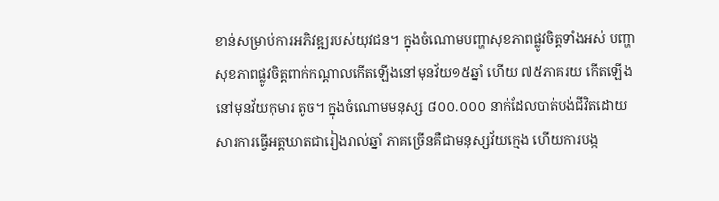ខាន់សម្រាប់ការអភិវឌ្ឍរបស់យុវជន។ ក្នុងចំណោមបញ្ហាសុខភាពផ្លូវចិត្តទាំងអស់ បញ្ហាសុខភាពផ្លូវចិត្តពាក់កណ្ដាលកើតឡើងនៅមុនវ័យ១៥ឆ្នាំ ហើយ ៧៥ភាគរយ កើតឡើងនៅមុនវ័យកុមារ តូច។ ក្នុងចំណោមមនុស្ស ៨០០.០០០ នាក់ដែលបាត់បង់ជីវិតដោយសារការធ្វើអត្តឃាតជារៀងរាល់ឆ្នាំ ភាគច្រើនគឺជាមនុស្សវ័យក្មេង ហើយការបង្ក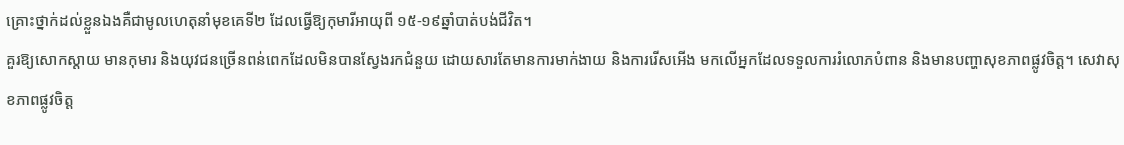គ្រោះថ្នាក់ដល់ខ្លួនឯងគឺជាមូលហេតុនាំមុខគេទី២ ដែលធ្វើឱ្យកុមារីអាយុពី ១៥-១៩ឆ្នាំបាត់បង់ជីវិត។
គួរឱ្យសោកស្ដាយ មានកុមារ និងយុវជនច្រើនពន់ពេកដែលមិនបានស្វែងរកជំនួយ ដោយសារតែមានការមាក់ងាយ និងការរើសអើង មកលើអ្នកដែលទទួលការរំលោភបំពាន និងមានបញ្ហាសុខភាពផ្លូវចិត្ត។ សេវាសុខភាពផ្លូវចិត្ត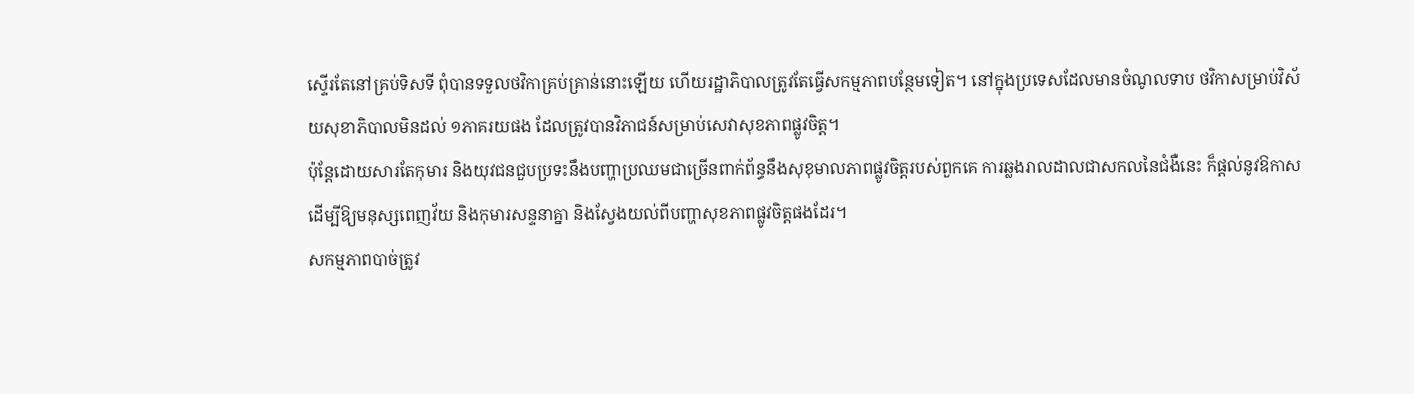ស្ទើរតែនៅគ្រប់ទិសទី ពុំបានទទួលថវិកាគ្រប់គ្រាន់នោះឡើយ ហើយរដ្ឋាភិបាលត្រូវតែធ្វើសកម្មភាពបន្ថែមទៀត។ នៅក្នុងប្រទេសដែលមានចំណូលទាប ថវិកាសម្រាប់វិស័យសុខាភិបាលមិនដល់ ១ភាគរយផង ដែលត្រូវបានវិភាជន៍សម្រាប់សេវាសុខភាពផ្លូវចិត្ត។
ប៉ុន្តែដោយសារតែកុមារ និងយុវជនជួបប្រទះនឹងបញ្ហាប្រឈមជាច្រើនពាក់ព័ន្ធនឹងសុខុមាលភាពផ្លូវចិត្តរបស់ពួកគេ ការឆ្លងរាលដាលជាសកលនៃជំងឺនេះ ក៏ផ្ដល់នូវឱកាស ដើម្បីឱ្យមនុស្សពេញវ័យ និងកុមារសន្ទនាគ្នា និងស្វែងយល់ពីបញ្ហាសុខភាពផ្លូវចិត្តផងដែរ។
សកម្មភាពបាច់ត្រូវ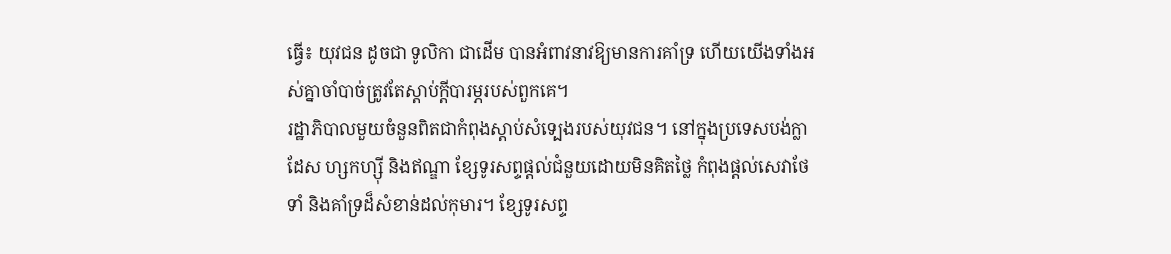ធ្វើ៖ យុវជន ដូចជា ទូលិកា ជាដើម បានអំពាវនាវឱ្យមានការគាំទ្រ ហើយយើងទាំងអស់គ្នាចាំបាច់ត្រូវតែស្ដាប់ក្ដីបារម្ភរបស់ពួកគេ។
រដ្ឋាភិបាលមួយចំនួនពិតជាកំពុងស្ដាប់សំទ្បេងរបស់យុវជន។ នៅក្នុងប្រទេសបង់ក្លាដែស ហ្សកហ្ស៊ី និងឥណ្ឌា ខ្សែទូរសព្ទផ្ដល់ជំនួយដោយមិនគិតថ្លៃ កំពុងផ្ដល់សេវាថែទាំ និងគាំទ្រដ៏សំខាន់ដល់កុមារ។ ខ្សែទូរសព្ទ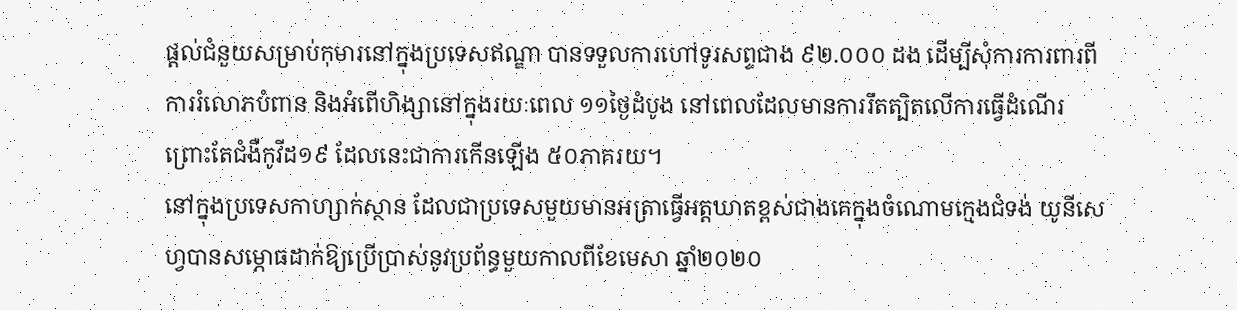ផ្ដល់ជំនួយសម្រាប់កុមារនៅក្នុងប្រទេសឥណ្ឌា បានទទួលការហៅទូរសព្ទជាង ៩២.០០០ ដង ដើម្បីសុំការការពារពីការរំលោភបំពាន និងអំពើហិង្សានៅក្នុងរយៈពេល ១១ថ្ងៃដំបូង នៅពេលដែលមានការរឹតត្បិតលើការធ្វើដំណើរព្រោះតែជំងឺកូវីដ១៩ ដែលនេះជាការកើនឡើង ៥០ភាគរយ។
នៅក្នុងប្រទេសកាហ្សាក់ស្ថាន ដែលជាប្រទេសមួយមានអត្រាធ្វើអត្តឃាតខ្ពស់ជាងគេក្នុងចំណោមក្មេងជំទង់ យូនីសេហ្វបានសម្ភោធដាក់ឱ្យប្រើប្រាស់នូវប្រព័ន្ធមួយកាលពីខែមេសា ឆ្នាំ២០២០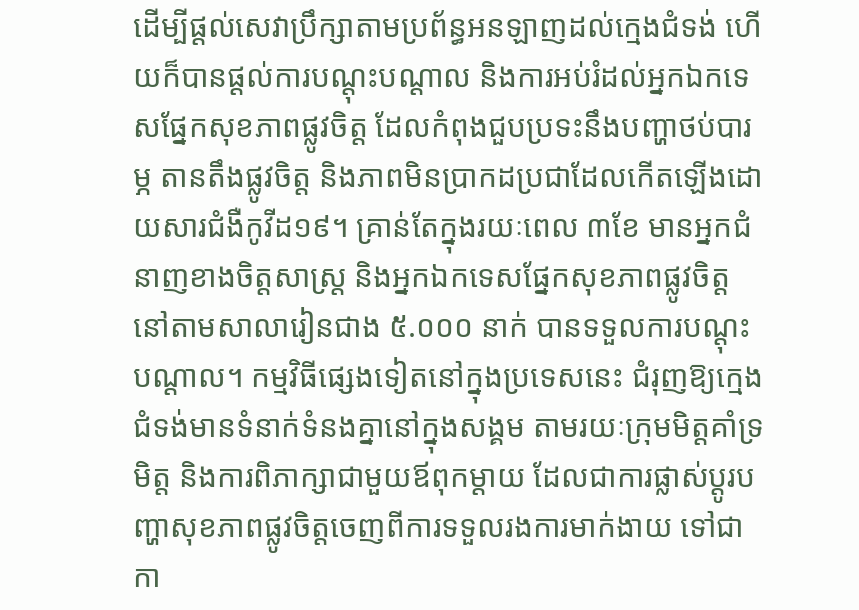ដើម្បីផ្ដល់សេវាប្រឹក្សាតាមប្រព័ន្ធអនឡាញដល់ក្មេងជំទង់ ហើយក៏បានផ្ដល់ការបណ្ដុះបណ្ដាល និងការអប់រំដល់អ្នកឯកទេសផ្នែកសុខភាពផ្លូវចិត្ត ដែលកំពុងជួបប្រទះនឹងបញ្ហាថប់បារម្ភ តានតឹងផ្លូវចិត្ត និងភាពមិនប្រាកដប្រជាដែលកើតឡើងដោយសារជំងឺកូវីដ១៩។ គ្រាន់តែក្នុងរយៈពេល ៣ខែ មានអ្នកជំនាញខាងចិត្តសាស្រ្ត និងអ្នកឯកទេសផ្នែកសុខភាពផ្លូវចិត្ត នៅតាមសាលារៀនជាង ៥.០០០ នាក់ បានទទួលការបណ្ដុះបណ្ដាល។ កម្មវិធីផ្សេងទៀតនៅក្នុងប្រទេសនេះ ជំរុញឱ្យក្មេងជំទង់មានទំនាក់ទំនងគ្នានៅក្នុងសង្គម តាមរយៈក្រុមមិត្តគាំទ្រមិត្ត និងការពិភាក្សាជាមួយឪពុកម្ដាយ ដែលជាការផ្លាស់ប្ដូរបញ្ហាសុខភាពផ្លូវចិត្តចេញពីការទទួលរងការមាក់ងាយ ទៅជាកា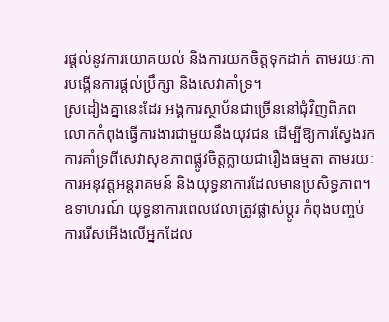រផ្ដល់នូវការយោគយល់ និងការយកចិត្តទុកដាក់ តាមរយៈការបង្កើនការផ្ដល់ប្រឹក្សា និងសេវាគាំទ្រ។
ស្រដៀងគ្នានេះដែរ អង្គការស្ថាប័នជាច្រើននៅជុំវិញពិភពលោកកំពុងធ្វើការងារជាមួយនឹងយុវជន ដើម្បីឱ្យការស្វែងរកការគាំទ្រពីសេវាសុខភាពផ្លូវចិត្តក្លាយជារឿងធម្មតា តាមរយៈការអនុវត្តអន្តរាគមន៍ និងយុទ្ធនាការដែលមានប្រសិទ្ធភាព។ ឧទាហរណ៍ យុទ្ធនាការពេលវេលាត្រូវផ្លាស់ប្ដូរ កំពុងបញ្ចប់ការរើសអើងលើអ្នកដែល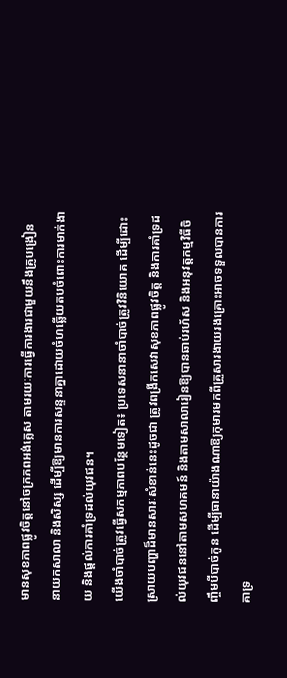មានសុខភាពផ្លូវចិត្តនៅចក្រភពអង់គ្លេស តាមរយៈការធ្វើការងារជាមួយនឹងគ្រូបង្រៀន នាយកសាលា និងសិស្ស ដើម្បីឱ្យមានការសន្ទនាគ្នាដោយចំហឆ្លើយតបចំពោះការមាក់ងាយ និងផ្ដល់ការគាំទ្រដល់យុវជន។
យើងចាំបាច់ត្រូវធ្វើសកម្មភាពបន្ថែមទៀត៖ ប្រទេសនានាចាំបាច់ត្រូវវិនិយោគ ដើម្បីដោះស្រាយបញ្ហាដ៏មានសារៈសំខាន់នេះដូចជា ត្រូវពង្រីកសេវាសុខភាពផ្លូវចិត្ត និងការគាំទ្រដល់យុវជននៅតាមសហគមន៍ និងតាមសាលារៀនឱ្យបានឆាប់រហ័ស និងអនុវត្តកម្មវិធីចិញ្ចឹមបីបាច់កូន ដើម្បីធានាយ៉ាងណាឱ្យកុមារមកពីគ្រួសារងាយរងគ្រោះអាចទទួលបានការគាទ្រ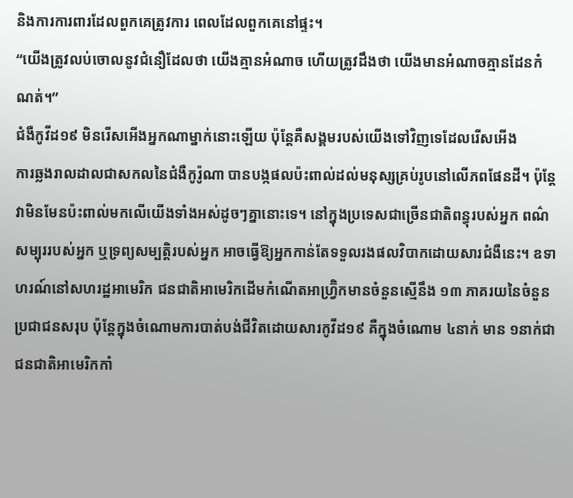និងការការពារដែលពួកគេត្រូវការ ពេលដែលពួកគេនៅផ្ទះ។
“យើងត្រូវលប់ចោលនូវជំនឿដែលថា យើងគ្មានអំណាច ហើយត្រូវដឹងថា យើងមានអំណាចគ្មានដែនកំណត់។”
ជំងឺកូវីដ១៩ មិនរើសអើងអ្នកណាម្នាក់នោះឡើយ ប៉ុន្តែគឺសង្គមរបស់យើងទៅវិញទេដែលរើសអើង
ការឆ្លងរាលដាលជាសកលនៃជំងឺកូរ៉ូណា បានបង្កផលប៉ះពាល់ដល់មនុស្សគ្រប់រូបនៅលើភពផែនដី។ ប៉ុន្តែ វាមិនមែនប៉ះពាល់មកលើយើងទាំងអស់ដូចៗគ្នានោះទេ។ នៅក្នុងប្រទេសជាច្រើនជាតិពន្ធុរបស់អ្នក ពណ៌សម្បុររបស់អ្នក ឬទ្រព្យសម្បត្តិរបស់អ្នក អាចធ្វើឱ្យអ្នកកាន់តែទទួលរងផលវិបាកដោយសារជំងឺនេះ។ ឧទាហរណ៍នៅសហរដ្ឋអាមេរិក ជនជាតិអាមេរិកដើមកំណើតអាហ្វ្រ៊ិកមានចំនួនស្មើនឹង ១៣ ភាគរយនៃចំនួនប្រជាជនសរុប ប៉ុន្តែក្នុងចំណោមការបាត់បង់ជីវិតដោយសារកូវីដ១៩ គឺក្នុងចំណោម ៤នាក់ មាន ១នាក់ជាជនជាតិអាមេរិកកាំ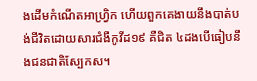ងដើមកំណើតអាហ្វ្រិក ហើយពួកគេងាយនឹងបាត់បង់ជីវិតដោយសារជំងឺកូវីដ១៩ គឺជិត ៤ដងបើធៀបនឹងជនជាតិស្បែកស។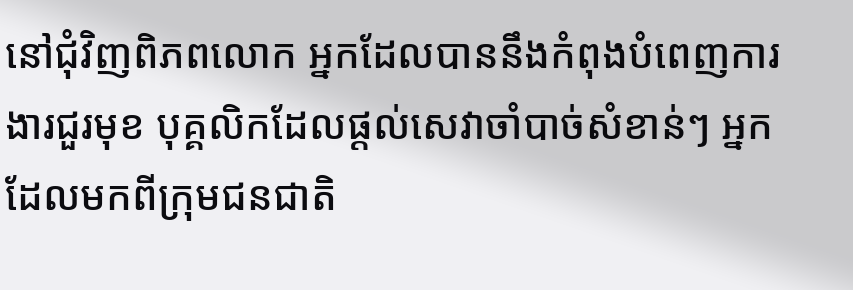នៅជុំវិញពិភពលោក អ្នកដែលបាននឹងកំពុងបំពេញការងារជួរមុខ បុគ្គលិកដែលផ្ដល់សេវាចាំបាច់សំខាន់ៗ អ្នកដែលមកពីក្រុមជនជាតិ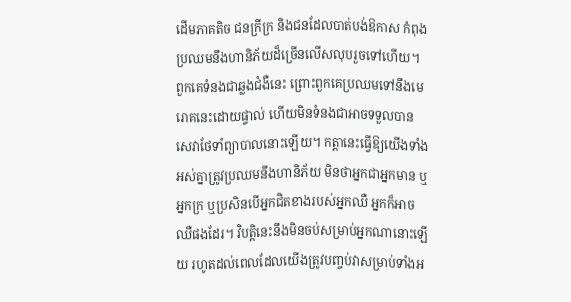ដើមភាគតិច ជនក្រីក្រ និងជនដែលបាត់បង់ឱកាស កំពុងប្រឈមនឹងហានិភ័យដ៏ច្រើនលើសលុបរួចទៅហើយ។ ពួកគេទំនងជាឆ្លងជំងឺនេះ ព្រោះពួកគេប្រឈមទៅនឹងមេរោគនេះដោយផ្ទាល់ ហើយមិនទំនងជាអាចទទួលបានសេវាថែទាំព្យាបាលនោះឡើយ។ កត្តានេះធ្វើឱ្យយើងទាំងអស់គ្នាត្រូវប្រឈមនឹងហានិភ័យ មិនថាអ្នកជាអ្នកមាន ឬអ្នកក្រ ឬប្រសិនបើអ្នកជិតខាងរបស់អ្នកឈឺ អ្នកក៏អាចឈឺផងដែរ។ វិបត្តិនេះនឹងមិនចប់សម្រាប់អ្នកណានោះឡើយ រហូតដល់ពេលដែលយើងត្រូវបញ្ចប់វាសម្រាប់ទាំងអ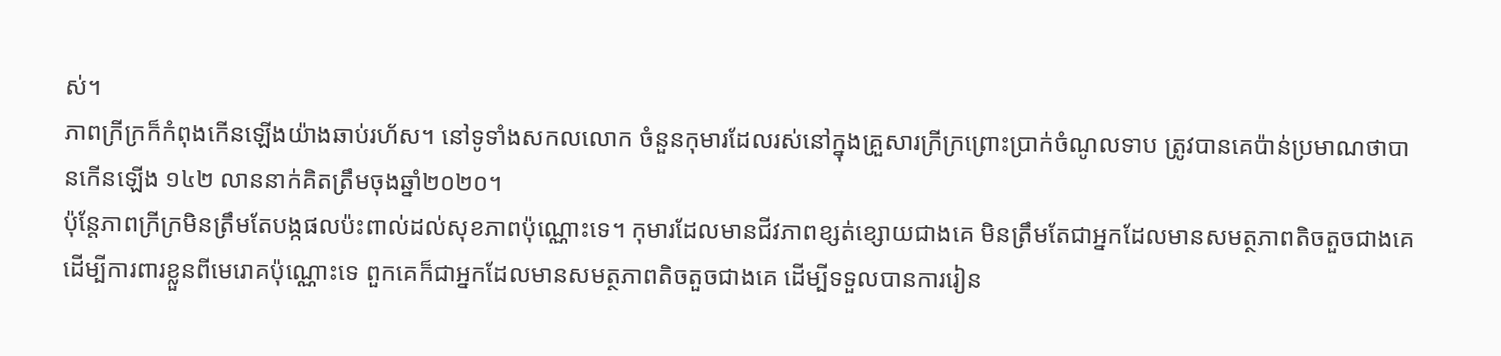ស់។
ភាពក្រីក្រក៏កំពុងកើនឡើងយ៉ាងឆាប់រហ័ស។ នៅទូទាំងសកលលោក ចំនួនកុមារដែលរស់នៅក្នុងគ្រួសារក្រីក្រព្រោះប្រាក់ចំណូលទាប ត្រូវបានគេប៉ាន់ប្រមាណថាបានកើនឡើង ១៤២ លាននាក់គិតត្រឹមចុងឆ្នាំ២០២០។
ប៉ុន្តែភាពក្រីក្រមិនត្រឹមតែបង្កផលប៉ះពាល់ដល់សុខភាពប៉ុណ្ណោះទេ។ កុមារដែលមានជីវភាពខ្សត់ខ្សោយជាងគេ មិនត្រឹមតែជាអ្នកដែលមានសមត្ថភាពតិចតួចជាងគេ ដើម្បីការពារខ្លួនពីមេរោគប៉ុណ្ណោះទេ ពួកគេក៏ជាអ្នកដែលមានសមត្ថភាពតិចតួចជាងគេ ដើម្បីទទួលបានការរៀន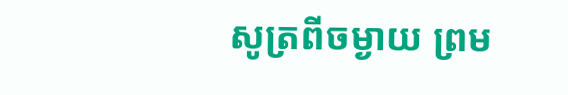សូត្រពីចម្ងាយ ព្រម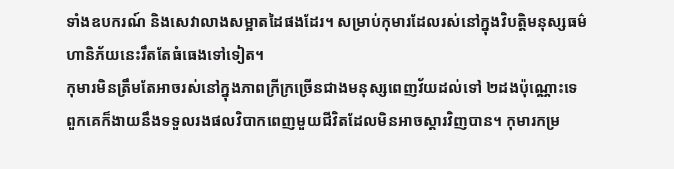ទាំងឧបករណ៍ និងសេវាលាងសម្អាតដៃផងដែរ។ សម្រាប់កុមារដែលរស់នៅក្នុងវិបត្តិមនុស្សធម៌ ហានិភ័យនេះរឹតតែធំធេងទៅទៀត។
កុមារមិនត្រឹមតែអាចរស់នៅក្នុងភាពក្រីក្រច្រើនជាងមនុស្សពេញវ័យដល់ទៅ ២ដងប៉ុណ្ណោះទេ ពួកគេក៏ងាយនឹងទទួលរងផលវិបាកពេញមួយជីវិតដែលមិនអាចស្ដារវិញបាន។ កុមារកម្រ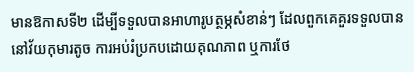មានឱកាសទី២ ដើម្បីទទួលបានអាហារូបត្ថម្ភសំខាន់ៗ ដែលពួកគេគួរទទួលបាននៅវ័យកុមារតូច ការអប់រំប្រកបដោយគុណភាព ឬការថែ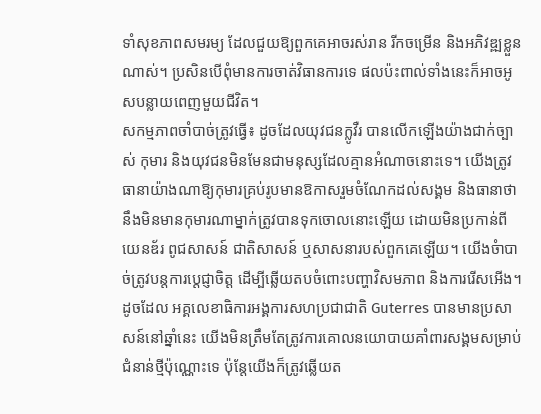ទាំសុខភាពសមរម្យ ដែលជួយឱ្យពួកគេអាចរស់រាន រីកចម្រើន និងអភិវឌ្ឍខ្លួនណាស់។ ប្រសិនបើពុំមានការចាត់វិធានការទេ ផលប៉ះពាល់ទាំងនេះក៏អាចអូសបន្លាយពេញមួយជីវិត។
សកម្មភាពចាំបាច់ត្រូវធ្វើ៖ ដូចដែលយុវជនក្លូវឺរ បានលើកឡើងយ៉ាងជាក់ច្បាស់ កុមារ និងយុវជនមិនមែនជាមនុស្សដែលគ្មានអំណាចនោះទេ។ យើងត្រូវធានាយ៉ាងណាឱ្យកុមារគ្រប់រូបមានឱកាសរួមចំណែកដល់សង្គម និងធានាថានឹងមិនមានកុមារណាម្នាក់ត្រូវបានទុកចោលនោះឡើយ ដោយមិនប្រកាន់ពីយេនឌ័រ ពូជសាសន៍ ជាតិសាសន៍ ឬសាសនារបស់ពួកគេឡើយ។ យើងចំាបាច់ត្រូវបន្តការប្ដេជ្ញាចិត្ត ដើម្បីឆ្លើយតបចំពោះបញ្ហាវិសមភាព និងការរើសអើង។ ដូចដែល អគ្គលេខាធិការអង្គការសហប្រជាជាតិ Guterres បានមានប្រសាសន៍នៅឆ្នាំនេះ យើងមិនត្រឹមតែត្រូវការគោលនយោបាយគាំពារសង្គមសម្រាប់ជំនាន់ថ្មីប៉ុណ្ណោះទេ ប៉ុន្តែយើងក៏ត្រូវឆ្លើយត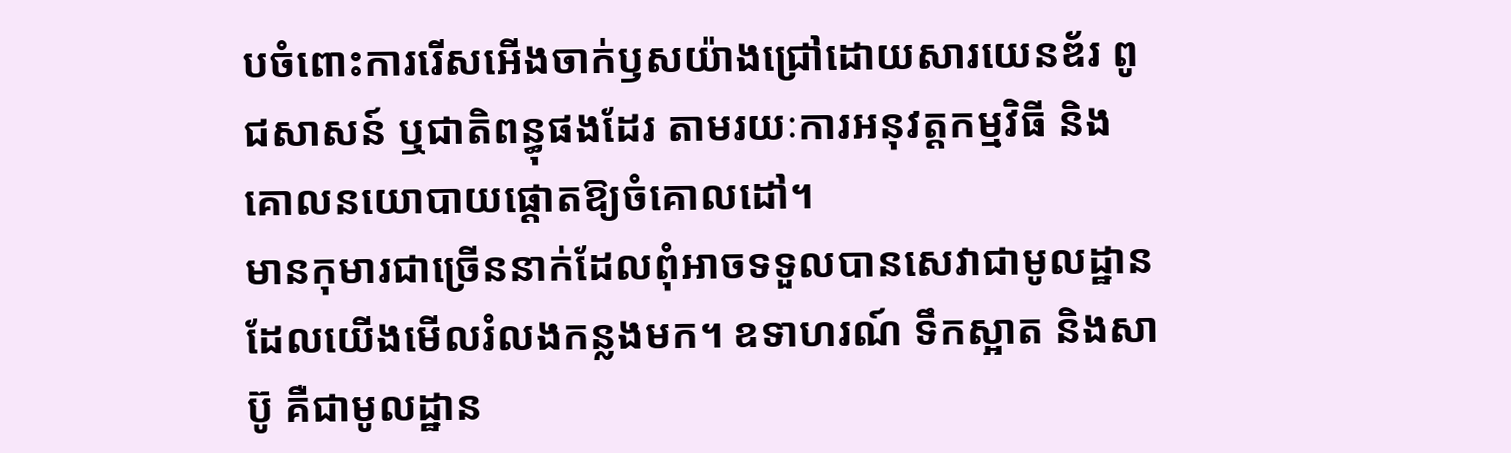បចំពោះការរើសអើងចាក់ឫសយ៉ាងជ្រៅដោយសារយេនឌ័រ ពូជសាសន៍ ឬជាតិពន្ធុផងដែរ តាមរយៈការអនុវត្តកម្មវិធី និងគោលនយោបាយផ្ដោតឱ្យចំគោលដៅ។
មានកុមារជាច្រើននាក់ដែលពុំអាចទទួលបានសេវាជាមូលដ្ឋាន ដែលយើងមើលរំលងកន្លងមក។ ឧទាហរណ៍ ទឹកស្អាត និងសាប៊ូ គឺជាមូលដ្ឋាន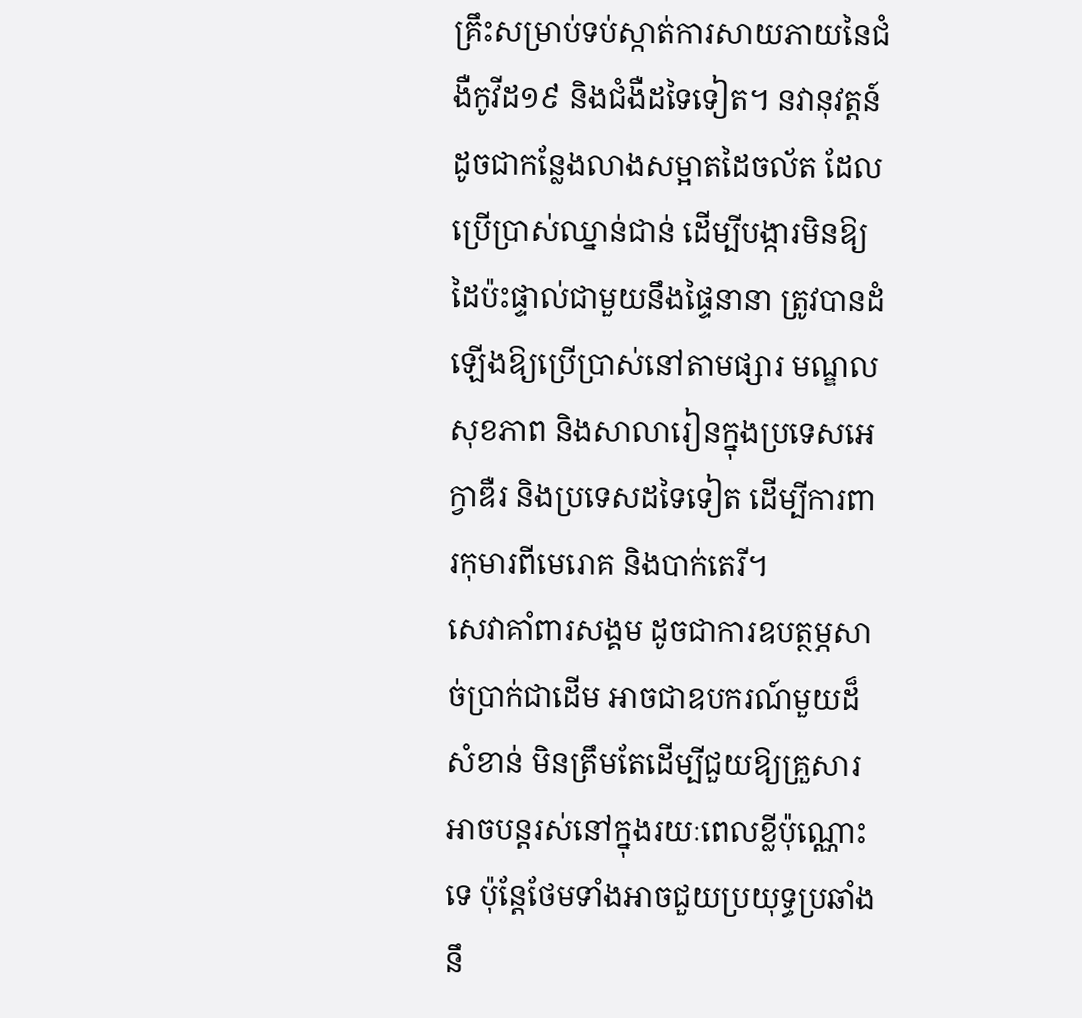គ្រឹះសម្រាប់ទប់ស្កាត់ការសាយភាយនៃជំងឺកូវីដ១៩ និងជំងឺដទៃទៀត។ នវានុវត្តន៍ ដូចជាកន្លែងលាងសម្អាតដៃចល័ត ដែលប្រើប្រាស់ឈ្នាន់ជាន់ ដើម្បីបង្ការមិនឱ្យដៃប៉ះផ្ទាល់ជាមួយនឹងផ្ទៃនានា ត្រូវបានដំឡើងឱ្យប្រើប្រាស់នៅតាមផ្សារ មណ្ឌលសុខភាព និងសាលារៀនក្នុងប្រទេសអេក្វាឌឺរ និងប្រទេសដទៃទៀត ដើម្បីការពារកុមារពីមេរោគ និងបាក់តេរី។
សេវាគាំពារសង្គម ដូចជាការឧបត្ថម្ភសាច់ប្រាក់ជាដើម អាចជាឧបករណ៍មួយដ៏សំខាន់ មិនត្រឹមតែដើម្បីជួយឱ្យគ្រួសារអាចបន្តរស់នៅក្នុងរយៈពេលខ្លីប៉ុណ្ណោះទេ ប៉ុន្តែថែមទាំងអាចជួយប្រយុទ្ធប្រឆាំងនឹ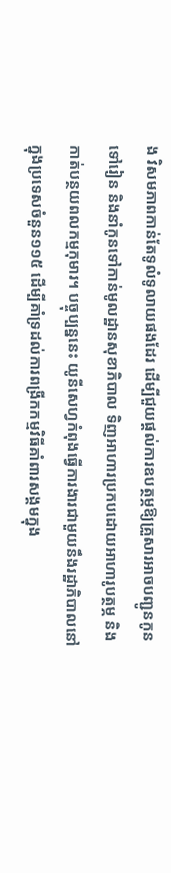ង វិសមភាពកាន់តែទូលំទូលាយផងដែរ ដើម្បីជួយផ្ដល់ការឧបត្ថម្ភឱ្យគ្រួសារអាចបញ្ជូនកូនទៅរៀន និងនាំកូនទៅកាន់មូលដ្ឋានសុខាភិបាល ទិញអាហារប្រកបដោយអាហារូបត្ថម្ភ និងកាត់បន្ថយពលកម្មកុមារ។ បច្ចុប្បន្ននេះ យូនីសេហ្វកំពុងធ្វើការងារជាមួយនឹងរដ្ឋាភិបាលនៅក្នុងប្រទេសចំនួន១១៥ ដើម្បីគាំទ្រដល់ការពង្រីកកម្មវិធីគាំពារសង្គមក្នុង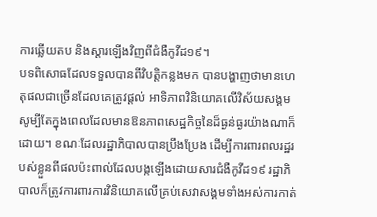ការឆ្លើយតប និងស្ដារឡើងវិញពីជំងឺកូវីដ១៩។
បទពិសោធដែលទទួលបានពីវិបត្តិកន្លងមក បានបង្ហាញថាមានហេតុផលជាច្រើនដែលគេត្រូវផ្ដល់ អាទិភាពវិនិយោគលើវិស័យសង្គម សូម្បីតែក្នុងពេលដែលមានឱនភាពសេដ្ឋកិច្ចនៃដ៏ធ្ងន់ធ្ងរយ៉ាងណាក៏ ដោយ។ ខណៈដែលរដ្ឋាភិបាលបានប្រឹងប្រែង ដើម្បីការពារពលរដ្ឋរបស់ខ្លួនពីផលប៉ះពាល់ដែលបង្កឡើងដោយសារជំងឺកូវីដ១៩ រដ្ឋាភិបាលក៏ត្រូវការពារការវិនិយោគលើគ្រប់សេវាសង្គមទាំងអស់ការកាត់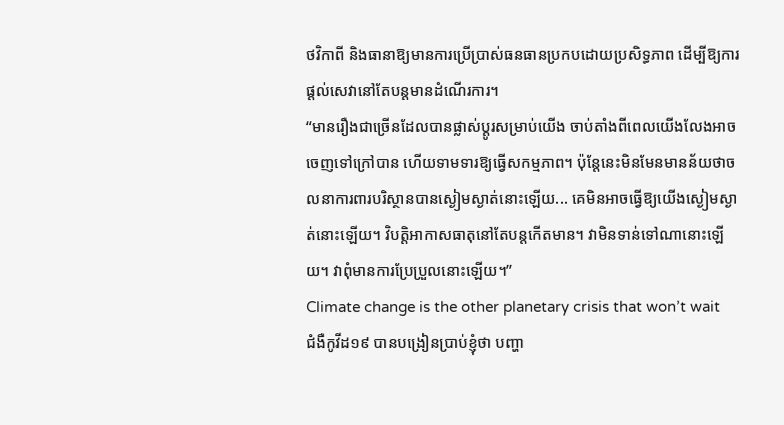ថវិកាពី និងធានាឱ្យមានការប្រើប្រាស់ធនធានប្រកបដោយប្រសិទ្ធភាព ដើម្បីឱ្យការផ្ដល់សេវានៅតែបន្តមានដំណើរការ។
“មានរឿងជាច្រើនដែលបានផ្លាស់ប្ដូរសម្រាប់យើង ចាប់តាំងពីពេលយើងលែងអាចចេញទៅក្រៅបាន ហើយទាមទារឱ្យធ្វើសកម្មភាព។ ប៉ុន្តែនេះមិនមែនមានន័យថាចលនាការពារបរិស្ថានបានស្ងៀមស្ងាត់នោះឡើយ... គេមិនអាចធ្វើឱ្យយើងស្ងៀមស្ងាត់នោះឡើយ។ វិបត្តិអាកាសធាតុនៅតែបន្តកើតមាន។ វាមិនទាន់ទៅណានោះឡើយ។ វាពុំមានការប្រែប្រួលនោះឡើយ។”
Climate change is the other planetary crisis that won’t wait
ជំងឺកូវីដ១៩ បានបង្រៀនប្រាប់ខ្ញុំថា បញ្ហា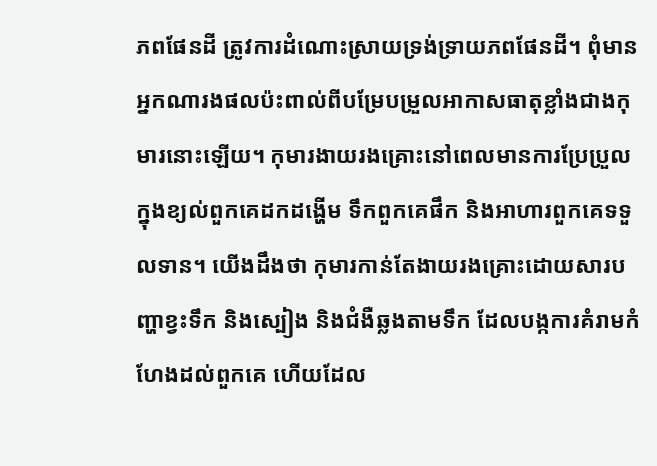ភពផែនដី ត្រូវការដំណោះស្រាយទ្រង់ទ្រាយភពផែនដី។ ពុំមានអ្នកណារងផលប៉ះពាល់ពីបម្រែបម្រួលអាកាសធាតុខ្លាំងជាងកុមារនោះឡើយ។ កុមារងាយរងគ្រោះនៅពេលមានការប្រែប្រួលក្នុងខ្យល់ពួកគេដកដង្ហើម ទឹកពួកគេផឹក និងអាហារពួកគេទទួលទាន។ យើងដឹងថា កុមារកាន់តែងាយរងគ្រោះដោយសារបញ្ហាខ្វះទឹក និងស្បៀង និងជំងឺឆ្លងតាមទឹក ដែលបង្កការគំរាមកំហែងដល់ពួកគេ ហើយដែល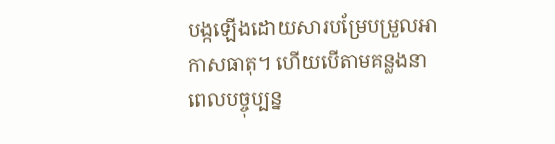បង្កឡើងដោយសារបម្រែបម្រួលអាកាសធាតុ។ ហើយបើតាមគន្លងនាពេលបច្ចុប្បន្ន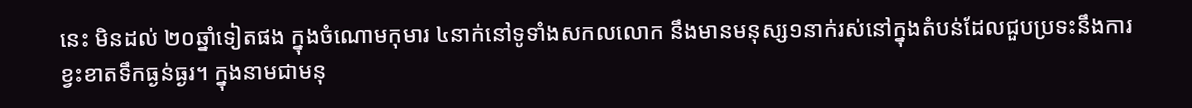នេះ មិនដល់ ២០ឆ្នាំទៀតផង ក្នុងចំណោមកុមារ ៤នាក់នៅទូទាំងសកលលោក នឹងមានមនុស្ស១នាក់រស់នៅក្នុងតំបន់ដែលជួបប្រទះនឹងការខ្វះខាតទឹកធ្ងន់ធ្ងរ។ ក្នុងនាមជាមនុ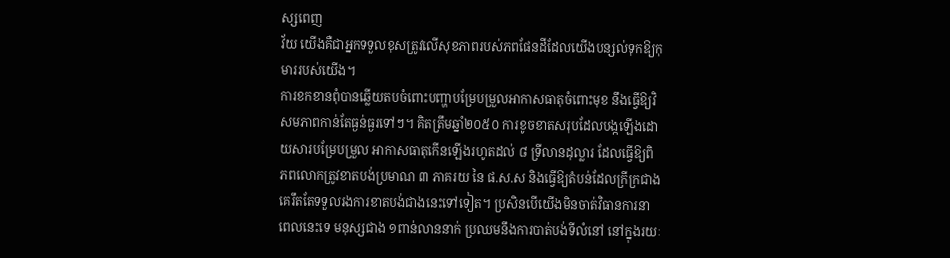ស្សពេញ
វ័យ យើងគឺជាអ្នកទទួលខុសត្រូវលើសុខភាពរបស់ភពផែនដីដែលយើងបន្សល់ទុកឱ្យកុមាររបស់យើង។
ការខកខានពុំបានឆ្លើយតបចំពោះបញ្ហាបម្រែបម្រួលអាកាសធាតុចំពោះមុខ នឹងធ្វើឱ្យវិសមភាពកាន់តែធ្ងន់ធ្ងរទៅៗ។ គិតត្រឹមឆ្នាំ២០៥០ ការខូចខាតសរុបដែលបង្កឡើងដោយសារបម្រែបម្រួល អាកាសធាតុកើនឡើងរហូតដល់ ៨ ទ្រីលានដុល្លារ ដែលធ្វើឱ្យពិភពលោកត្រូវខាតបង់ប្រមាណ ៣ ភាគរយ នៃ ផ.ស.ស និងធ្វើឱ្យតំបន់ដែលក្រីក្រជាងគេរឹតតែទទួលរងការខាតបង់ជាងនេះទៅទៀត។ ប្រសិនបើយើងមិនចាត់វិធានការនាពេលនេះទេ មនុស្សជាង ១ពាន់លាននាក់ ប្រឈមនឹងការបាត់បង់ទីលំនៅ នៅក្នុងរយៈ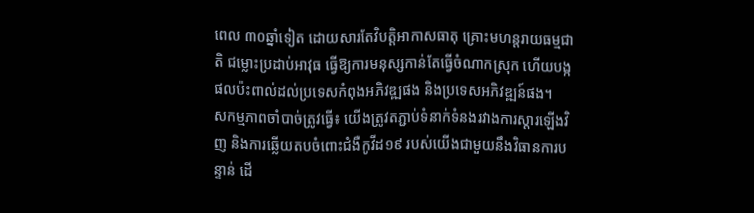ពេល ៣០ឆ្នាំទៀត ដោយសារតែវិបត្តិអាកាសធាតុ គ្រោះមហន្តរាយធម្មជាតិ ជម្លោះប្រដាប់អាវុធ ធ្វើឱ្យការមនុស្សកាន់តែធ្វើចំណាកស្រុក ហើយបង្កផលប៉ះពាល់ដល់ប្រទេសកំពុងអភិវឌ្ឍផង និងប្រទេសអភិវឌ្ឍន៍ផង។
សកម្មភាពចាំបាច់ត្រូវធ្វើ៖ យើងត្រូវតភ្ជាប់ទំនាក់ទំនងរវាងការស្ដារឡើងវិញ និងការឆ្លើយតបចំពោះជំងឺកូវីដ១៩ របស់យើងជាមួយនឹងវិធានការបន្ទាន់ ដើ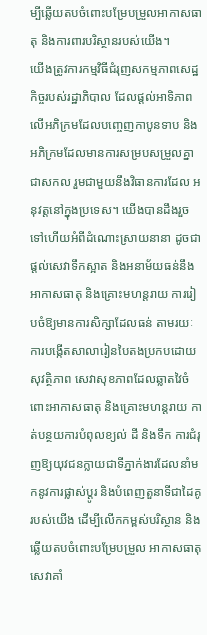ម្បីឆ្លើយតបចំពោះបម្រែបម្រួលអាកាសធាតុ និងការពារបរិស្ថានរបស់យើង។
យើងត្រូវការកម្មវិធីជំរុញសកម្មភាពសេដ្ឋកិច្ចរបស់រដ្ឋាភិបាល ដែលផ្តល់អាទិភាពលើអភិក្រមដែលបញ្ចេញកាបូនទាប និងអភិក្រមដែលមានការសម្របសម្រួលគ្នាជាសកល រួមជាមួយនឹងវិធានការដែល អនុវត្តនៅក្នុងប្រទេស។ យើងបានដឹងរួចទៅហើយអំពីដំណោះស្រាយនានា ដូចជាផ្តល់សេវាទឹកស្អាត និងអនាម័យធន់នឹងអាកាសធាតុ និងគ្រោះមហន្តរាយ ការរៀបចំឱ្យមានការសិក្សាដែលធន់ តាមរយៈការបង្កើតសាលារៀនបៃតងប្រកបដោយសុវត្ថិភាព សេវាសុខភាពដែលឆ្លាតវៃចំពោះអាកាសធាតុ និងគ្រោះមហន្តរាយ កាត់បន្ថយការបំពុលខ្យល់ ដី និងទឹក ការជំរុញឱ្យយុវជនក្លាយជាទីភ្នាក់ងារដែលនាំមកនូវការផ្លាស់ប្ដូរ និងបំពេញតួនាទីជាដៃគូរបស់យើង ដើម្បីលើកកម្ពស់បរិស្ថាន និងឆ្លើយតបចំពោះបម្រែបម្រួល អាកាសធាតុ សេវាគាំ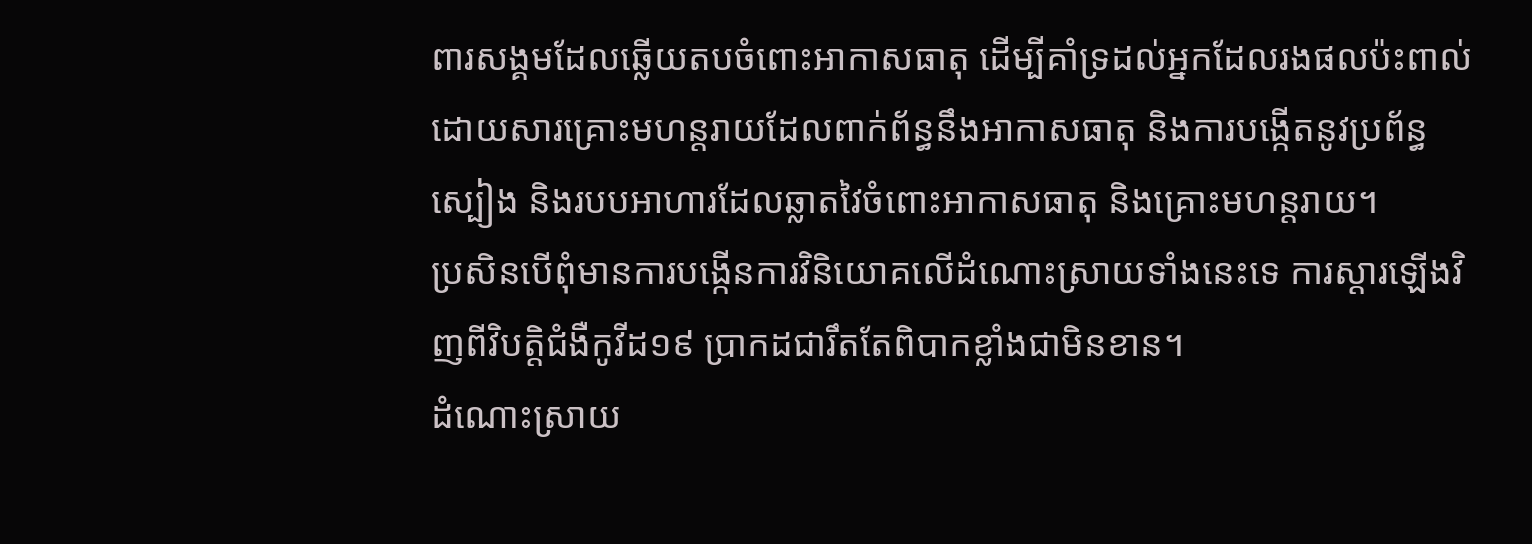ពារសង្គមដែលឆ្លើយតបចំពោះអាកាសធាតុ ដើម្បីគាំទ្រដល់អ្នកដែលរងផលប៉ះពាល់ដោយសារគ្រោះមហន្តរាយដែលពាក់ព័ន្ធនឹងអាកាសធាតុ និងការបង្កើតនូវប្រព័ន្ធស្បៀង និងរបបអាហារដែលឆ្លាតវៃចំពោះអាកាសធាតុ និងគ្រោះមហន្តរាយ។
ប្រសិនបើពុំមានការបង្កើនការវិនិយោគលើដំណោះស្រាយទាំងនេះទេ ការស្ដារឡើងវិញពីវិបត្តិជំងឺកូវីដ១៩ ប្រាកដជារឹតតែពិបាកខ្លាំងជាមិនខាន។
ដំណោះស្រាយ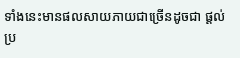ទាំងនេះមានផលសាយភាយជាច្រើនដូចជា ផ្ដល់ប្រ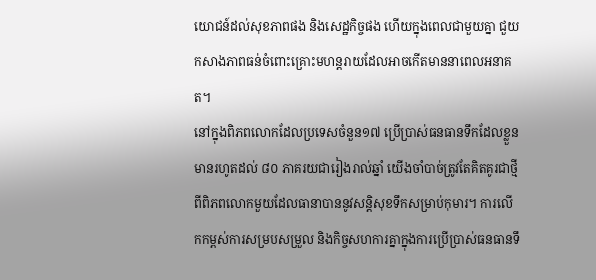យោជន៍ដល់សុខភាពផង និងសេដ្ឋកិច្ចផង ហើយក្នុងពេលជាមួយគ្នា ជួយកសាងភាពធន់ចំពោះគ្រោះមហន្តរាយដែលអាចកើតមាននាពេលអនាគត។
នៅក្នុងពិភពលោកដែលប្រទេសចំនួន១៧ ប្រើប្រាស់ធនធានទឹកដែលខ្លួនមានរហូតដល់ ៨០ ភាគរយជារៀងរាល់ឆ្នាំ យើងចាំបាច់ត្រូវតែគិតគូរជាថ្មីពីពិភពលោកមួយដែលធានាបាននូវសន្តិសុខទឹកសម្រាប់កុមារ។ ការលើកកម្ពស់ការសម្របសម្រួល និងកិច្ចសហការគ្នាក្នុងការប្រើប្រាស់ធនធានទឹ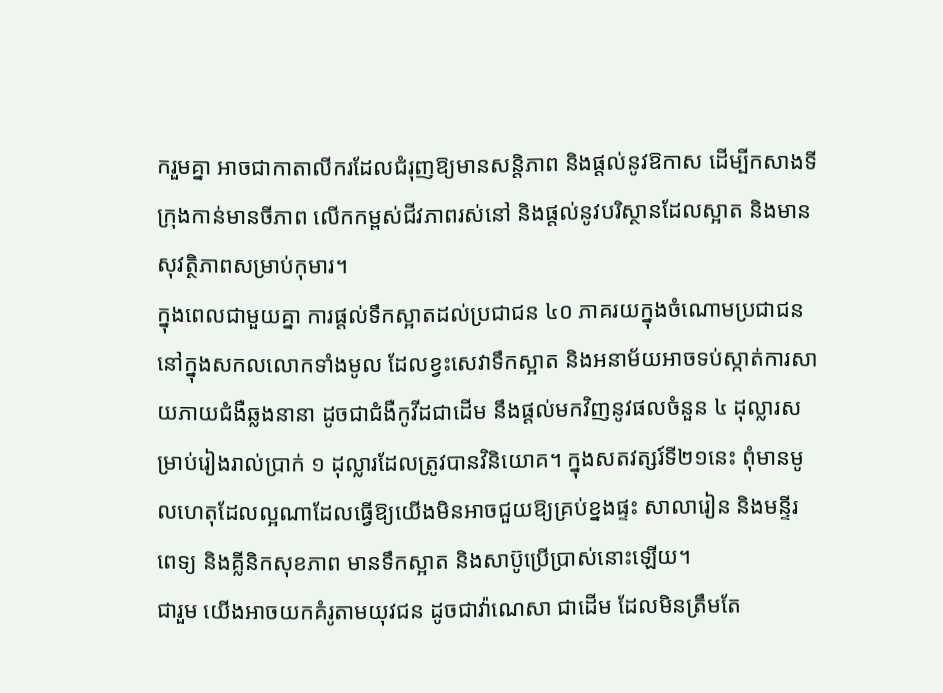ករួមគ្នា អាចជាកាតាលីករដែលជំរុញឱ្យមានសន្តិភាព និងផ្ដល់នូវឱកាស ដើម្បីកសាងទីក្រុងកាន់មានចីភាព លើកកម្ពស់ជីវភាពរស់នៅ និងផ្ដល់នូវបរិស្ថានដែលស្អាត និងមានសុវត្ថិភាពសម្រាប់កុមារ។
ក្នុងពេលជាមួយគ្នា ការផ្ដល់ទឹកស្អាតដល់ប្រជាជន ៤០ ភាគរយក្នុងចំណោមប្រជាជននៅក្នុងសកលលោកទាំងមូល ដែលខ្វះសេវាទឹកស្អាត និងអនាម័យអាចទប់ស្កាត់ការសាយភាយជំងឺឆ្លងនានា ដូចជាជំងឺកូវីដជាដើម នឹងផ្ដល់មកវិញនូវផលចំនួន ៤ ដុល្លារសម្រាប់រៀងរាល់ប្រាក់ ១ ដុល្លារដែលត្រូវបានវិនិយោគ។ ក្នុងសតវត្សរ៍ទី២១នេះ ពុំមានមូលហេតុដែលល្អណាដែលធ្វើឱ្យយើងមិនអាចជួយឱ្យគ្រប់ខ្នងផ្ទះ សាលារៀន និងមន្ទីរពេទ្យ និងគ្លីនិកសុខភាព មានទឹកស្អាត និងសាប៊ូប្រើប្រាស់នោះឡើយ។
ជារួម យើងអាចយកគំរូតាមយុវជន ដូចជាវ៉ាណេសា ជាដើម ដែលមិនត្រឹមតែ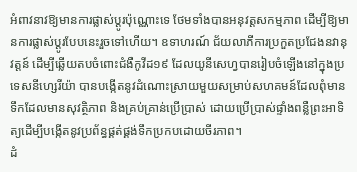អំពាវនាវឱ្យមានការផ្លាស់ប្ដូរប៉ុណ្ណោះទេ ថែមទាំងបានអនុវត្តសកម្មភាព ដើម្បីឱ្យមានការផ្លាស់ប្ដូរបែបនេះរួចទៅហើយ។ ឧទាហរណ៍ ជ័យលាភីការប្រកួតប្រជែងនវានុវត្តន៍ ដើម្បីឆ្លើយតបចំពោះជំងឺកូវីដ១៩ ដែលយូនីសេហ្វបានរៀបចំឡើងនៅក្នុងប្រទេសនីហ្សេរីយ៉ា បានបង្កើតនូវដំណោះស្រាយមួយសម្រាប់សហគមន៍ដែលពុំមានទឹកដែលមានសុវត្ថិភាព និងគ្រប់គ្រាន់ប្រើប្រាស់ ដោយប្រើប្រាស់ផ្ទាំងពន្លឺព្រះអាទិត្យដើម្បីបង្កើតនូវប្រព័ន្ធផ្គត់ផ្គង់ទឹកប្រកបដោយចីរភាព។
ដំ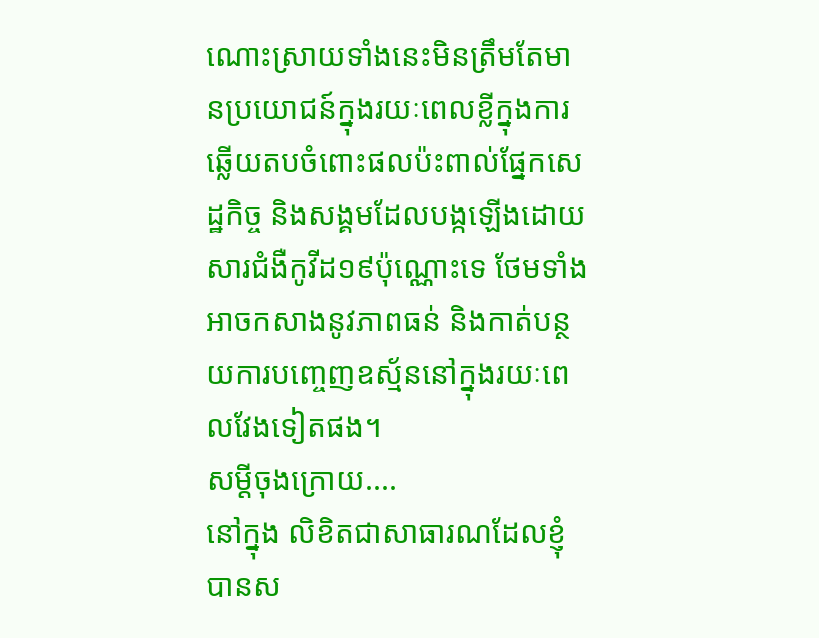ណោះស្រាយទាំងនេះមិនត្រឹមតែមានប្រយោជន៍ក្នុងរយៈពេលខ្លីក្នុងការឆ្លើយតបចំពោះផលប៉ះពាល់ផ្នែកសេដ្ឋកិច្ច និងសង្គមដែលបង្កឡើងដោយសារជំងឺកូវីដ១៩ប៉ុណ្ណោះទេ ថែមទាំងអាចកសាងនូវភាពធន់ និងកាត់បន្ថយការបញ្ចេញឧស្ម័ននៅក្នុងរយៈពេលវែងទៀតផង។
សម្ដីចុងក្រោយ....
នៅក្នុង លិខិតជាសាធារណដែលខ្ញុំបានស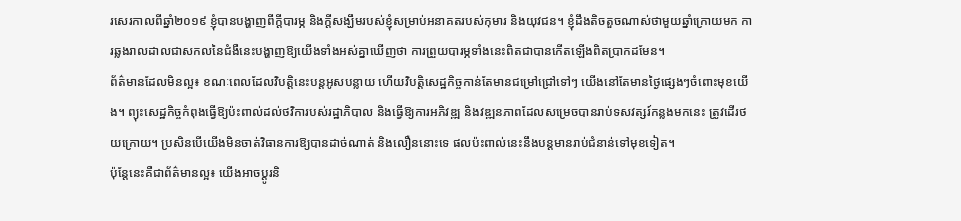រសេរកាលពីឆ្នាំ២០១៩ ខ្ញុំបានបង្ហាញពីក្ដីបារម្ភ និងក្ដីសង្ឃឹមរបស់ខ្ញុំសម្រាប់អនាគតរបស់កុមារ និងយុវជន។ ខ្ញុំដឹងតិចតួចណាស់ថាមួយឆ្នាំក្រោយមក ការឆ្លងរាលដាលជាសកលនៃជំងឺនេះបង្ហាញឱ្យយើងទាំងអស់គ្នាឃើញថា ការព្រួយបារម្ភទាំងនេះពិតជាបានកើតឡើងពិតប្រាកដមែន។
ព័ត៌មានដែលមិនល្អ៖ ខណៈពេលដែលវិបត្តិនេះបន្តអូសបន្លាយ ហើយវិបត្តិសេដ្ឋកិច្ចកាន់តែមានជម្រៅជ្រៅទៅៗ យើងនៅតែមានថ្ងៃផ្សេងៗចំពោះមុខយើង។ ព្យុះសេដ្ឋកិច្ចកំពុងធ្វើឱ្យប៉ះពាល់ដល់ថវិការបស់រដ្ឋាភិបាល និងធ្វើឱ្យការអភិវឌ្ឍ និងវឌ្ឍនភាពដែលសម្រេចបានរាប់ទសវត្សរ៍កន្លងមកនេះ ត្រូវដើរថយក្រោយ។ ប្រសិនបើយើងមិនចាត់វិធានការឱ្យបានដាច់ណាត់ និងលឿននោះទេ ផលប៉ះពាល់នេះនឹងបន្តមានរាប់ជំនាន់ទៅមុខទៀត។
ប៉ុន្តែនេះគឺជាព័ត៌មានល្អ៖ យើងអាចប្ដូរនិ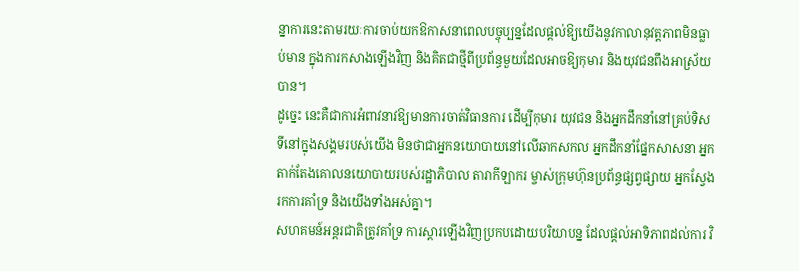ន្នាការនេះតាមរយៈការចាប់យកឱកាសនាពេលបច្ចុប្បន្នដែលផ្ដល់ឱ្យយើងនូវកាលានុវត្តភាពមិនធ្លាប់មាន ក្នុងការកសាងឡើងវិញ និងគិតជាថ្មីពីប្រព័ន្ធមួយដែលអាចឱ្យកុមារ និងយុវជនពឹងអាស្រ័យបាន។
ដូច្នេះ នេះគឺជាការអំពាវនាវឱ្យមានការចាត់វិធានការ ដើម្បីកុមារ យុវជន និងអ្នកដឹកនាំនៅគ្រប់ទិសទីនៅក្នុងសង្គមរបស់យើង មិនថាជាអ្នកនយោបាយនៅលើឆាកសកល អ្នកដឹកនាំផ្នែកសាសនា អ្នកតាក់តែងគោលនយោបាយរបស់រដ្ឋាភិបាល តារាកីឡាករ ម្ចាស់ក្រុមហ៊ុនប្រព័ន្ធផ្សព្វផ្សាយ អ្នកស្វែងរកការគាំទ្រ និងយើងទាំងអស់គ្នា។
សហគមន៍អន្តរជាតិត្រូវគាំទ្រ ការស្ដារឡើងវិញប្រកបដោយបរិយាបន្ន ដែលផ្ដល់អាទិភាពដល់ការ វិ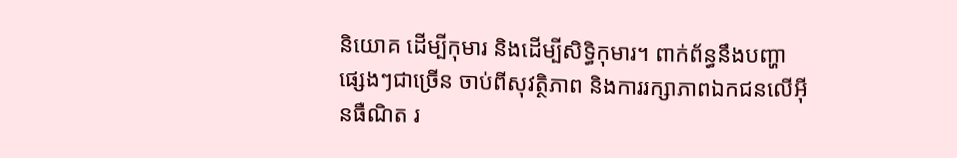និយោគ ដើម្បីកុមារ និងដើម្បីសិទ្ធិកុមារ។ ពាក់ព័ន្ធនឹងបញ្ហាផ្សេងៗជាច្រើន ចាប់ពីសុវត្ថិភាព និងការរក្សាភាពឯកជនលើអ៊ីនធឺណិត រ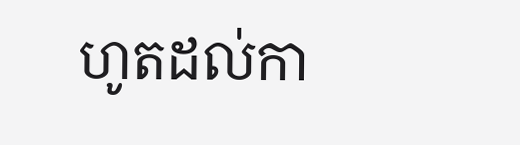ហូតដល់កា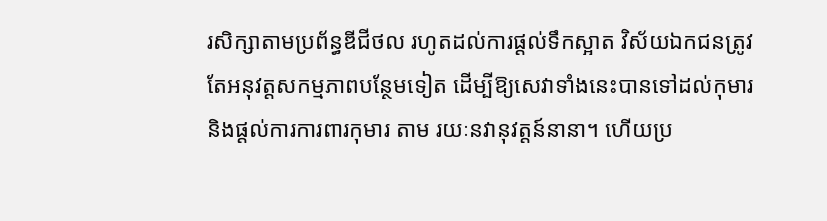រសិក្សាតាមប្រព័ន្ធឌីជីថល រហូតដល់ការផ្ដល់ទឹកស្អាត វិស័យឯកជនត្រូវតែអនុវត្តសកម្មភាពបន្ថែមទៀត ដើម្បីឱ្យសេវាទាំងនេះបានទៅដល់កុមារ និងផ្ដល់ការការពារកុមារ តាម រយៈនវានុវត្តន៍នានា។ ហើយប្រ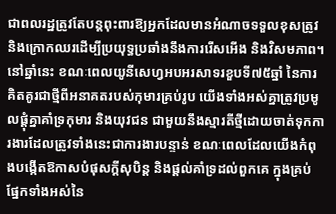ជាពលរដ្ឋត្រូវតែបន្តពុះពារឱ្យអ្នកដែលមានអំណាចទទួលខុសត្រូវ និងក្រោកឈរដើម្បីប្រយុទ្ធប្រឆាំងនឹងការរើសអើង និងវិសមភាព។
នៅឆ្នាំនេះ ខណៈពេលយូនីសេហ្វអបអរសាទរខួបទី៧៥ឆ្នាំ នៃការគិតគូរជាថ្មីពីអនាគតរបស់កុមារគ្រប់រូប យើងទាំងអស់គ្នាត្រូវប្រមូលផ្ដុំគ្នាគាំទ្រកុមារ និងយុវជន ជាមួយនឹងស្មារតីថ្មីដោយចាត់ទុកការងារដែលត្រូវទាំងនេះជាការងារបន្ទាន់ ខណៈពេលដែលយើងកំពុងបង្កើតឱកាសបំផុសក្ដីសុបិន្ត និងផ្តល់គាំទ្រដល់ពួកគេ ក្នុងគ្រប់ផ្នែកទាំងអស់នៃ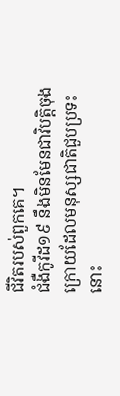ជីវិតរបស់ពួកគេ។
ជំងឺកូវីដ១៩ នឹងមិនមែនជាវិបត្តិចុងក្រោយដែលមនុស្សជាតិជួបប្រទះនោះ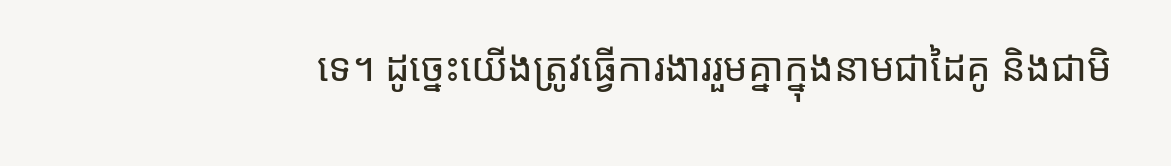ទេ។ ដូច្នេះយើងត្រូវធ្វើការងាររួមគ្នាក្នុងនាមជាដៃគូ និងជាមិ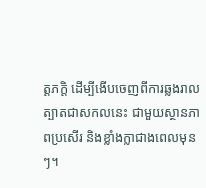ត្តភក្តិ ដើម្បីងើបចេញពីការឆ្លងរាលត្បាតជាសកលនេះ ជាមួយស្ថានភាពប្រសើរ និងខ្លាំងក្លាជាងពេលមុនៗ។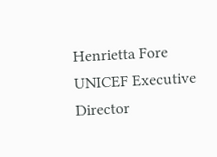Henrietta Fore
UNICEF Executive Director